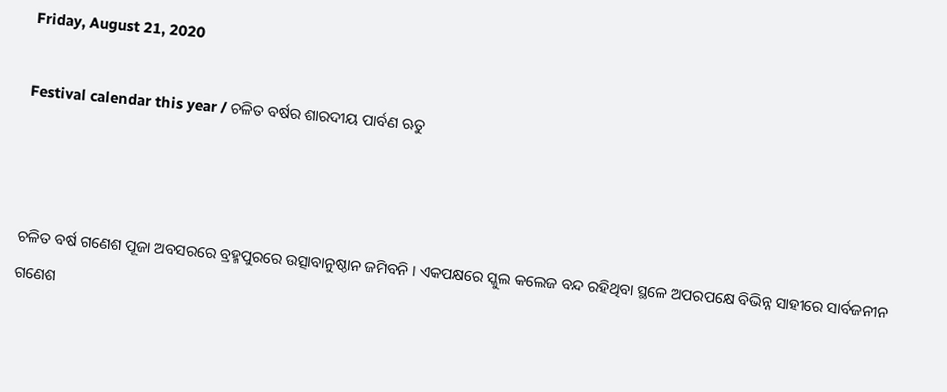Friday, August 21, 2020

Festival calendar this year / ଚଳିତ ବର୍ଷର ଶାରଦୀୟ ପାର୍ବଣ ଋତୁ



ଚଳିତ ବର୍ଷ ଗଣେଶ ପୂଜା ଅବସରରେ ବ୍ରହ୍ମପୁରରେ ଉତ୍ସାବାନୁଷ୍ଠାନ ଜମିବନି । ଏକପକ୍ଷରେ ସ୍କୁଲ କଲେଜ ବନ୍ଦ ରହିଥିବା ସ୍ଥଳେ ଅପରପକ୍ଷେ ବିଭିନ୍ନ ସାହୀରେ ସାର୍ବଜନୀନ ଗଣେଶ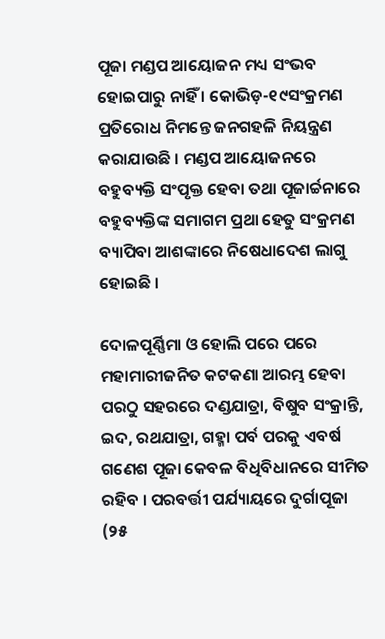ପୂଜା ମଣ୍ଡପ ଆୟୋଜନ ମଧ୍ୟ ସଂଭବ ହୋଇପାରୁ ନାହିଁ । କୋଭିଡ଼-୧୯ସଂକ୍ରମଣ ପ୍ରତିରୋଧ ନିମନ୍ତେ ଜନଗହଳି ନିୟନ୍ତ୍ରଣ କରାଯାଉଛି । ମଣ୍ଡପ ଆୟୋଜନରେ ବହୁବ୍ୟକ୍ତି ସଂପୃକ୍ତ ହେବା ତଥା ପୂଜାର୍ଚ୍ଚନାରେ ବହୁବ୍ୟକ୍ତିଙ୍କ ସମାଗମ ପ୍ରଥା ହେତୁ ସଂକ୍ରମଣ ବ୍ୟାପିବା ଆଶଙ୍କାରେ ନିଷେଧାଦେଶ ଲାଗୁ ହୋଇଛି ।

ଦୋଳପୂର୍ଣ୍ଣିମା ଓ ହୋଲି ପରେ ପରେ ମହାମାରୀଜନିତ କଟକଣା ଆରମ୍ଭ ହେବା ପରଠୁ ସହରରେ ଦଣ୍ଡଯାତ୍ରା, ବିଷୁବ ସଂକ୍ରାନ୍ତି, ଇଦ, ରଥଯାତ୍ରା, ଗହ୍ମା ପର୍ବ ପରକୁ ଏବର୍ଷ ଗଣେଶ ପୂଜା କେବଳ ବିଧିବିଧାନରେ ସୀମିତ ରହିବ । ପରବର୍ତ୍ତୀ ପର୍ଯ୍ୟାୟରେ ଦୁର୍ଗାପୂଜା (୨୫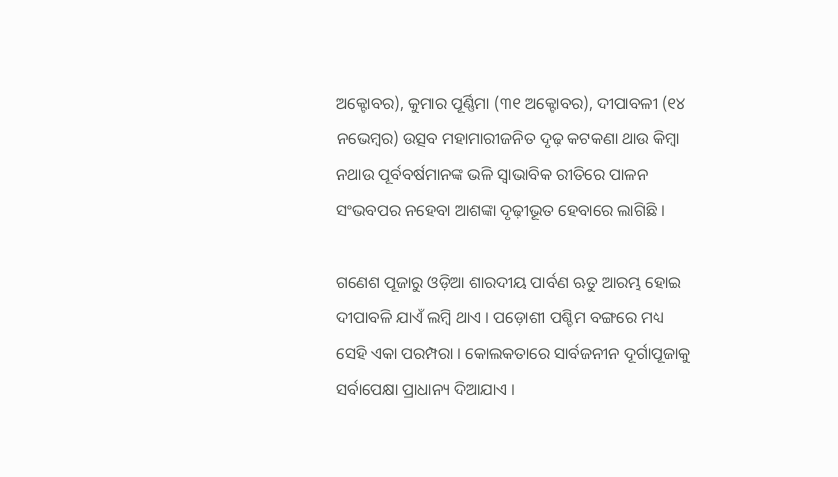ଅକ୍ଟୋବର), କୁମାର ପୂର୍ଣ୍ଣିମା (୩୧ ଅକ୍ଟୋବର), ଦୀପାବଳୀ (୧୪ ନଭେମ୍ୱର) ଉତ୍ସବ ମହାମାରୀଜନିତ ଦୃଢ଼ କଟକଣା ଥାଉ କିମ୍ୱା ନଥାଉ ପୂର୍ବବର୍ଷମାନଙ୍କ ଭଳି ସ୍ୱାଭାବିକ ରୀତିରେ ପାଳନ ସଂଭବପର ନହେବା ଆଶଙ୍କା ଦୃଢ଼ୀଭୂତ ହେବାରେ ଲାଗିଛି ।

ଗଣେଶ ପୂଜାରୁ ଓଡ଼ିଆ ଶାରଦୀୟ ପାର୍ବଣ ଋତୁ ଆରମ୍ଭ ହୋଇ ଦୀପାବଳି ଯାଏଁ ଲମ୍ୱି ଥାଏ । ପଡ଼ୋଶୀ ପଶ୍ଚିମ ବଙ୍ଗରେ ମଧ୍ୟ ସେହି ଏକା ପରମ୍ପରା । କୋଲକତାରେ ସାର୍ବଜନୀନ ଦୂର୍ଗାପୂଜାକୁ ସର୍ବାପେକ୍ଷା ପ୍ରାଧାନ୍ୟ ଦିଆଯାଏ ।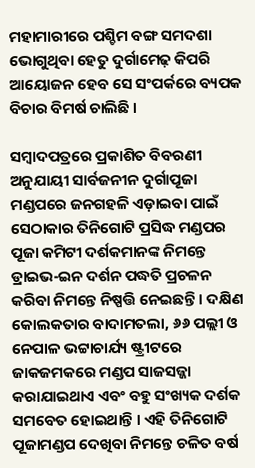ମହାମାରୀରେ ପଶ୍ଚିମ ବଙ୍ଗ ସମଦଶା ଭୋଗୁଥିବା ହେତୁ ଦୁର୍ଗାମେଢ଼ କିପରି ଆୟୋଜନ ହେବ ସେ ସଂପର୍କରେ ବ୍ୟପକ ବିଚାର ବିମର୍ଷ ଚାଲିଛି ।

ସମ୍ୱାଦପତ୍ରରେ ପ୍ରକାଶିତ ବିବରଣୀ ଅନୁଯାୟୀ ସାର୍ବଜନୀନ ଦୁର୍ଗାପୂଜା ମଣ୍ଡପରେ ଜନଗହଳି ଏଡ଼ାଇବା ପାଇଁ ସେଠାକାର ତିନିଗୋଟି ପ୍ରସିଦ୍ଧ ମଣ୍ଡପର ପୂଜା କମିଟୀ ଦର୍ଶକମାନଙ୍କ ନିମନ୍ତେ ଡ୍ରାଇଭ-ଇନ ଦର୍ଶନ ପଦ୍ଧତି ପ୍ରଚଳନ କରିବା ନିମନ୍ତେ ନିଷ୍ପତ୍ତି ନେଇଛନ୍ତି । ଦକ୍ଷିଣ କୋଲକତାର ବାଦାମତଲା, ୬୬ ପଲ୍ଲୀ ଓ ନେପାଳ ଭଟ୍ଟାଚାର୍ଯ୍ୟ ଷ୍ଟ୍ରୀଟରେ ଜାକଜମକରେ ମଣ୍ଡପ ସାଜସଜ୍ଜା କରାଯାଇଥାଏ ଏବଂ ବହୁ ସଂଖ୍ୟକ ଦର୍ଶକ ସମବେତ ହୋଇଥାନ୍ତି । ଏହି ତିନିଗୋଟି ପୂଜାମଣ୍ଡପ ଦେଖିବା ନିମନ୍ତେ ଚଳିତ ବର୍ଷ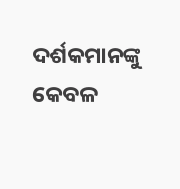ଦର୍ଶକମାନଙ୍କୁ କେବଳ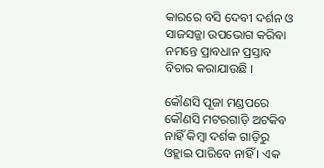କାରରେ ବସି ଦେବୀ ଦର୍ଶନ ଓ ସାଜସଜ୍ଜା ଉପଭୋଗ କରିବା ନମନ୍ତେ ପ୍ରାବଧାନ ପ୍ରସ୍ତାବ ବିଚାର କରାଯାଉଛି ।

କୌଣସି ପୂଜା ମଣ୍ଡପରେ କୌଣସି ମଟରଗାଡ଼ି ଅଟକିବ ନାହିଁ କିମ୍ୱା ଦର୍ଶକ ଗାଡ଼ିରୁ ଓହ୍ଲାଇ ପାରିବେ ନାହିଁ । ଏକ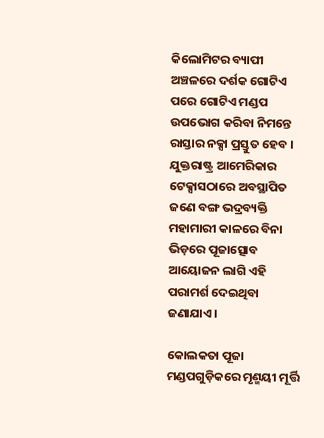କିଲୋମିଟର ବ୍ୟାପୀ ଅଞ୍ଚଳରେ ଦର୍ଶକ ଗୋଟିଏ ପରେ ଗୋଟିଏ ମଣ୍ଡପ ଉପଭୋଗ କରିବା ନିମନ୍ତେ ରାସ୍ତାର ନକ୍ସା ପ୍ରସ୍ତୁତ ହେବ । ଯୁକ୍ତରାଷ୍ଟ୍ର ଆମେରିକାର ଟେକ୍ସାସଠାରେ ଅବସ୍ଥାପିତ ଜଣେ ବଙ୍ଗ ଭଦ୍ରବ୍ୟକ୍ତି ମହାମାରୀ କାଳରେ ବିନା ଭିଡ଼ରେ ପୂଜାତ୍ସୋବ ଆୟୋଜନ ଲାଗି ଏହି ପରାମର୍ଶ ଦେଇଥିବା ଜଣାଯାଏ ।

କୋଲକତା ପୂଜା ମଣ୍ଡପଗୁଡ଼ିକରେ ମୃଣ୍ମୟୀ ମୂର୍ତ୍ତି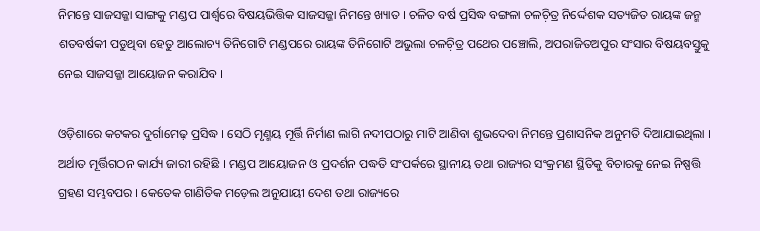ନିମନ୍ତେ ସାଜସଜ୍ଜା ସାଙ୍ଗକୁ ମଣ୍ଡପ ପାର୍ଶ୍ୱରେ ବିଷୟଭିତ୍ତିକ ସାଜସଜ୍ଜା ନିମନ୍ତେ ଖ୍ୟାତ । ଚଳିତ ବର୍ଷ ପ୍ରସିଦ୍ଧ ବଙ୍ଗଳା ଚଳଚ଼ିତ୍ର ନିର୍ଦ୍ଦେଶକ ସତ୍ୟଜିତ ରାୟଙ୍କ ଜନ୍ମ ଶତବର୍ଷକୀ ପଡୁଥିବା ହେତୁ ଆଲୋଚ୍ୟ ତିନିଗୋଟି ମଣ୍ଡପରେ ରାୟଙ୍କ ତିନିଗୋଟି ଅଭୁଲା ଚଳଚ଼ିତ୍ର ପଥେର ପଞ୍ଚୋଲି, ଅପରାଜିତଅପୁର ସଂସାର ବିଷୟବସ୍ତୁକୁ ନେଇ ସାଜସଜ୍ଜା ଆୟୋଜନ କରାଯିବ ।

ଓଡ଼ିଶାରେ କଟକର ଦୁର୍ଗାମେଢ଼ ପ୍ରସିଦ୍ଧ । ସେଠି ମୃଣ୍ମୟ ମୂର୍ତ୍ତି ନିର୍ମାଣ ଲାଗି ନଦୀପଠାରୁ ମାଟି ଆଣିବା ଶୁଭଦେବା ନିମନ୍ତେ ପ୍ରଶାସନିକ ଅନୁମତି ଦିଆଯାଇଥିଲା । ଅର୍ଥାତ ମୂର୍ତ୍ତିଗଠନ କାର୍ଯ୍ୟ ଜାରୀ ରହିଛି । ମଣ୍ଡପ ଆୟୋଜନ ଓ ପ୍ରଦର୍ଶନ ପଦ୍ଧତି ସଂପର୍କରେ ସ୍ଥାନୀୟ ତଥା ରାଜ୍ୟର ସଂକ୍ରମଣ ସ୍ଥିତିକୁ ବିଚାରକୁ ନେଇ ନିଷ୍ପତ୍ତି ଗ୍ରହଣ ସମ୍ଭବପର । କେତେକ ଗାଣିତିକ ମଡ଼େଲ ଅନୁଯାୟୀ ଦେଶ ତଥା ରାଜ୍ୟରେ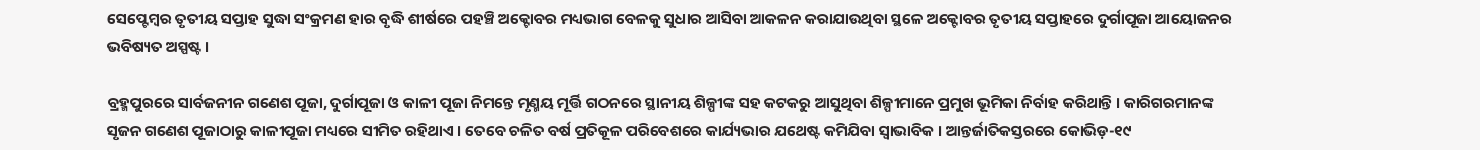ସେପ୍ଟେମ୍ୱର ତୃତୀୟ ସପ୍ତାହ ସୁଦ୍ଧା ସଂକ୍ରମଣ ହାର ବୃଦ୍ଧି ଶୀର୍ଷରେ ପହଞ୍ଚି ଅକ୍ଟୋବର ମଧ୍ୟଭାଗ ବେଳକୁ ସୁଧାର ଆସିବା ଆକଳନ କରାଯାଉଥିବା ସ୍ଥଳେ ଅକ୍ଟୋବର ତୃତୀୟ ସପ୍ତାହରେ ଦୁର୍ଗାପୂଜା ଆୟୋଜନର ଭବିଷ୍ୟତ ଅସ୍ପଷ୍ଟ ।

ବ୍ରହ୍ମପୁରରେ ସାର୍ବଜନୀନ ଗଣେଶ ପୂଜା, ଦୁର୍ଗାପୂଜା ଓ କାଳୀ ପୂଜା ନିମନ୍ତେ ମୃଣ୍ମୟ ମୂର୍ତ୍ତି ଗଠନରେ ସ୍ଥାନୀୟ ଶିଳ୍ପୀଙ୍କ ସହ କଟକରୁ ଆସୁଥିବା ଶିଳ୍ପୀମାନେ ପ୍ରମୁଖ ଭୂମିକା ନିର୍ବାହ କରିଥାନ୍ତି । କାରିଗରମାନଙ୍କ ସୃଜନ ଗଣେଶ ପୂଜାଠାରୁ କାଳୀପୂଜା ମଧ୍ୟରେ ସୀମିତ ରହିଥାଏ । ତେବେ ଚଳିତ ବର୍ଷ ପ୍ରତିକୂଳ ପରିବେଶରେ କାର୍ଯ୍ୟଭାର ଯଥେଷ୍ଟ କମିଯିବା ସ୍ୱାଭାବିକ । ଆନ୍ତର୍ଜାତିକସ୍ତରରେ କୋଭିଡ଼-୧୯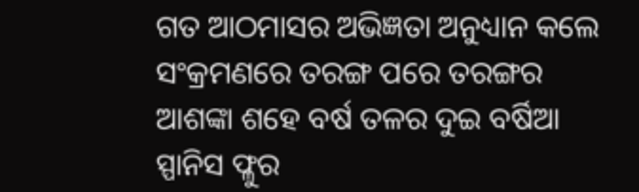ଗତ ଆଠମାସର ଅଭିଜ୍ଞତା ଅନୁଧ୍ୟାନ କଲେ ସଂକ୍ରମଣରେ ତରଙ୍ଗ ପରେ ତରଙ୍ଗର ଆଶଙ୍କା ଶହେ ବର୍ଷ ତଳର ଦୁଇ ବର୍ଷିଆ ସ୍ପାନିସ ଫ୍ଳୁର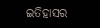ଇତିହାସର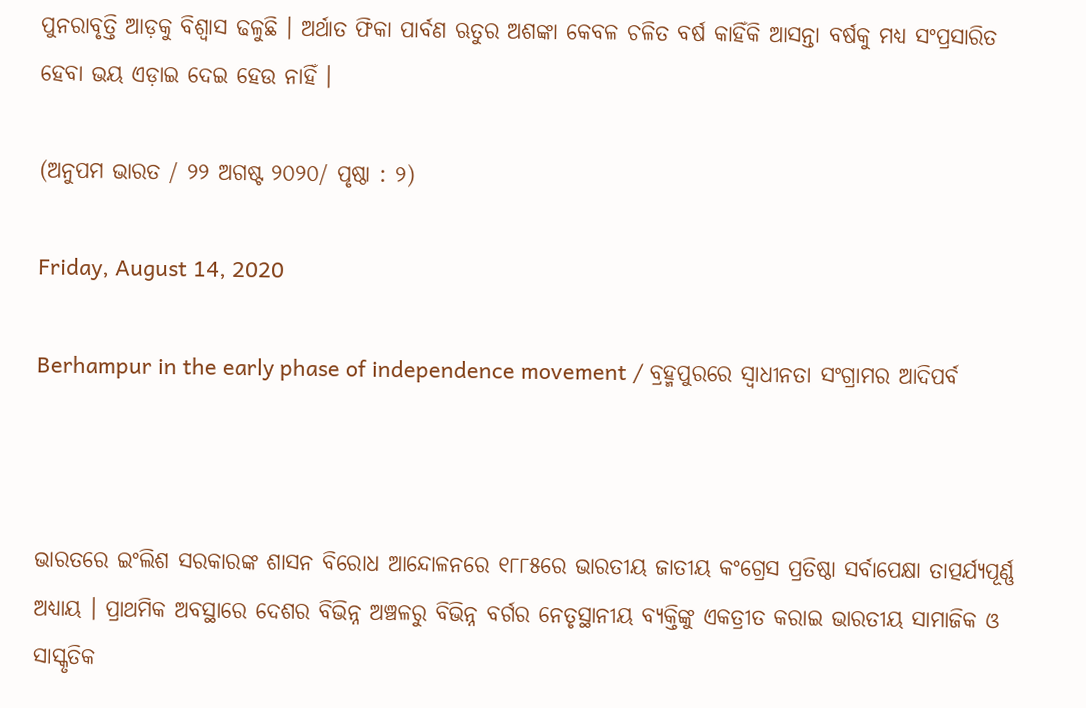ପୁନରାବୃତ୍ତି ଆଡ଼କୁ ବିଶ୍ୱାସ ଢଳୁଛି । ଅର୍ଥାତ ଫିକା ପାର୍ବଣ ଋତୁର ଅଶଙ୍କା କେବଳ ଚଳିତ ବର୍ଷ କାହିଁକି ଆସନ୍ତା ବର୍ଷକୁ ମଧ୍ୟ ସଂପ୍ରସାରିତ ହେବା ଭୟ ଏଡ଼ାଇ ଦେଇ ହେଉ ନାହିଁ ।

(ଅନୁପମ ଭାରତ / ୨୨ ଅଗଷ୍ଟ ୨୦୨୦/ ପୃଷ୍ଠା : ୨)

Friday, August 14, 2020

Berhampur in the early phase of independence movement / ବ୍ରହ୍ମପୁରରେ ସ୍ୱାଧୀନତା ସଂଗ୍ରାମର ଆଦିପର୍ବ



ଭାରତରେ ଇଂଲିଶ ସରକାରଙ୍କ ଶାସନ ବିରୋଧ ଆନ୍ଦୋଳନରେ ୧୮୮୫ରେ ଭାରତୀୟ ଜାତୀୟ କଂଗ୍ରେସ ପ୍ରତିଷ୍ଠା ସର୍ବାପେକ୍ଷା ତାତ୍ପର୍ଯ୍ୟପୂର୍ଣ୍ଣ ଅଧ୍ୟାୟ । ପ୍ରାଥମିକ ଅବସ୍ଥାରେ ଦେଶର ବିଭିନ୍ନ ଅଞ୍ଚଳରୁ ବିଭିନ୍ନ ବର୍ଗର ନେତୃସ୍ଥାନୀୟ ବ୍ୟକ୍ତିଙ୍କୁ ଏକତ୍ରୀତ କରାଇ ଭାରତୀୟ ସାମାଜିକ ଓ ସାସ୍କୃତିକ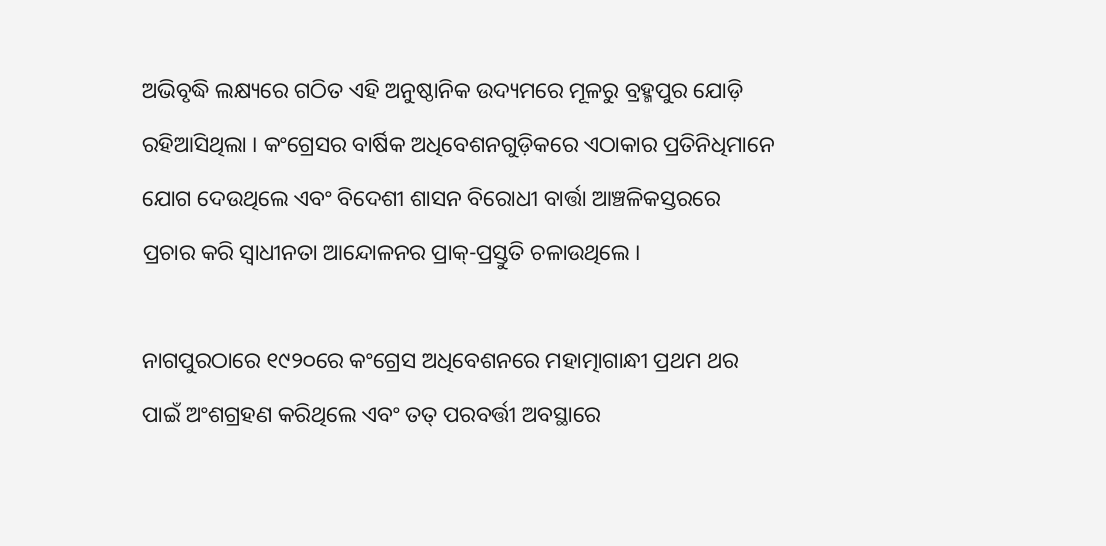ଅଭିବୃଦ୍ଧି ଲକ୍ଷ୍ୟରେ ଗଠିତ ଏହି ଅନୁଷ୍ଠାନିକ ଉଦ୍ୟମରେ ମୂଳରୁ ବ୍ରହ୍ମପୁର ଯୋଡ଼ି ରହିଆସିଥିଲା । କଂଗ୍ରେସର ବାର୍ଷିକ ଅଧିବେଶନଗୁଡ଼ିକରେ ଏଠାକାର ପ୍ରତିନିଧିମାନେ ଯୋଗ ଦେଉଥିଲେ ଏବଂ ବିଦେଶୀ ଶାସନ ବିରୋଧୀ ବାର୍ତ୍ତା ଆଞ୍ଚଳିକସ୍ତରରେ ପ୍ରଚାର କରି ସ୍ୱାଧୀନତା ଆନ୍ଦୋଳନର ପ୍ରାକ୍-ପ୍ରସ୍ତୁତି ଚଳାଉଥିଲେ ।

ନାଗପୁରଠାରେ ୧୯୨୦ରେ କଂଗ୍ରେସ ଅଧିବେଶନରେ ମହାତ୍ମାଗାନ୍ଧୀ ପ୍ରଥମ ଥର ପାଇଁ ଅଂଶଗ୍ରହଣ କରିଥିଲେ ଏବଂ ତତ୍ ପରବର୍ତ୍ତୀ ଅବସ୍ଥାରେ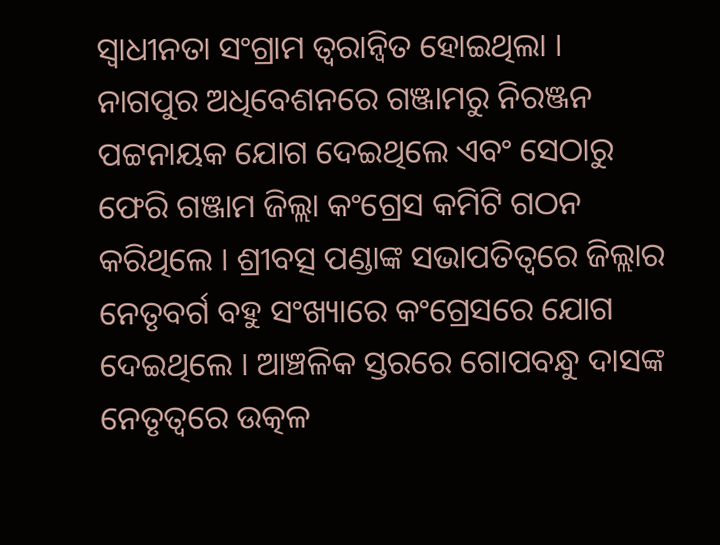ସ୍ୱାଧୀନତା ସଂଗ୍ରାମ ତ୍ୱରାନ୍ୱିତ ହୋଇଥିଲା । ନାଗପୁର ଅଧିବେଶନରେ ଗଞ୍ଜାମରୁ ନିରଞ୍ଜନ ପଟ୍ଟନାୟକ ଯୋଗ ଦେଇଥିଲେ ଏବଂ ସେଠାରୁ ଫେରି ଗଞ୍ଜାମ ଜିଲ୍ଲା କଂଗ୍ରେସ କମିଟି ଗଠନ କରିଥିଲେ । ଶ୍ରୀବତ୍ସ ପଣ୍ଡାଙ୍କ ସଭାପତିତ୍ୱରେ ଜିଲ୍ଲାର ନେତୃବର୍ଗ ବହୁ ସଂଖ୍ୟାରେ କଂଗ୍ରେସରେ ଯୋଗ ଦେଇଥିଲେ । ଆଞ୍ଚଳିକ ସ୍ତରରେ ଗୋପବନ୍ଧୁ ଦାସଙ୍କ ନେତୃତ୍ୱରେ ଉତ୍କଳ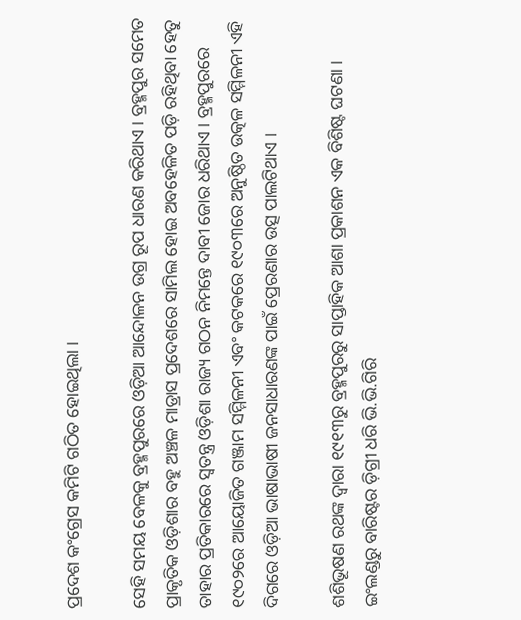ପ୍ରଦେଶ କଂଗ୍ରେସ କମିଟି ଗଠିତ ହୋଇଥିଲା ।

ସେହି ସମୟ ବେଳକୁ ବ୍ରହ୍ମପୁରରେ ଓଡ଼ିଆ ଆନ୍ଦୋଳନ ଉଗ୍ର ରୂପ ଧାରଣ କରିଥାଏ । ବ୍ରହ୍ମପୁର ସମେତ ପ୍ରାକୃତିକ ଓଡ଼ିଶାର ବହୁ ଅଞ୍ଚଳ ମାଡ୍ରାସ ପ୍ରଦେଶରେ ସାମିଲ ହୋଇ ଅବହେଳିତ ପଡ଼ି ରହିଥିବା ହେତୁ ତାହାର ପ୍ରତିକାରରେ ସ୍ୱତନ୍ତ୍ର ଓଡ଼ିଶା ରାଜ୍ୟ ଗଠନ ନିମନ୍ତେ ଦାବୀ ଜୋର ଧରିଥାଏ । ବ୍ରହ୍ମପୁରରେ ୧୯୦୨ରେ ଆୟୋଜିତ ଗଞ୍ଜାମ ସମ୍ମିଳନୀ ଏବଂ କଟକରେ ୧୯୦୩ରେ ଅନୁଷ୍ଠିତ ଉତ୍କଳ ସମ୍ମିଳନୀ ଏହି ଦିଗରେ ଓଡ଼ିଆ ଭାଷାଭାଷୀ ଜନସାଧାରଣଙ୍କ ପାଇଁ ପ୍ରେରଣାର ଉତ୍ସ ପାଲଟିଥାଏ ।

ଶଶିଭୂଷଣ ରଥଙ୍କ ଦ୍ୱାରା ୧୯୧୩ରୁ ବ୍ରହ୍ମପୁରରୁ ସାପ୍ତାହିକ ଆଶା ପ୍ରକାଶନ ଏକ ବିଶିଷ୍ଟ ଘଟଣା । ଇଂଲଣ୍ଡରୁ ବାରିଷ୍ଟର ଡ଼ିଗ୍ରୀ ଧରି ଭି.ଭି.ଗିରି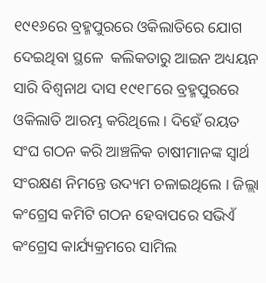୧୯୧୬ରେ ବ୍ରହ୍ମପୁରରେ ଓକିଲାତିରେ ଯୋଗ ଦେଇଥିବା ସ୍ଥଳେ  କଲିକତାରୁ ଆଇନ ଅଧ୍ୟୟନ ସାରି ବିଶ୍ୱନାଥ ଦାସ ୧୯୧୮ରେ ବ୍ରହ୍ମପୁରରେ ଓକିଲାତି ଆରମ୍ଭ କରିଥିଲେ । ଦିହେଁ ରୟତ ସଂଘ ଗଠନ କରି ଆଞ୍ଚଳିକ ଚାଷୀମାନଙ୍କ ସ୍ୱାର୍ଥ ସଂରକ୍ଷଣ ନିମନ୍ତେ ଉଦ୍ୟମ ଚଳାଇଥିଲେ । ଜିଲ୍ଲା କଂଗ୍ରେସ କମିଟି ଗଠନ ହେବାପରେ ସଭିଏଁ କଂଗ୍ରେସ କାର୍ଯ୍ୟକ୍ରମରେ ସାମିଲ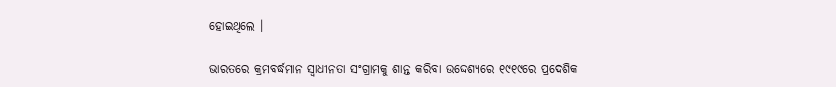ହୋଇଥିଲେ ।

ଭାରତରେ କ୍ରମବର୍ଦ୍ଧମାନ ସ୍ୱାଧୀନତା ସଂଗ୍ରାମକୁ ଶାନ୍ତ କରିବା ଉଦ୍ଦେଶ୍ୟରେ ୧୯୧୯ରେ ପ୍ରଦେଶିକ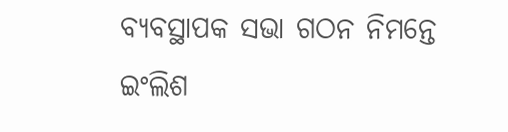ବ୍ୟବସ୍ଥାପକ ସଭା ଗଠନ ନିମନ୍ତେ ଇଂଲିଶ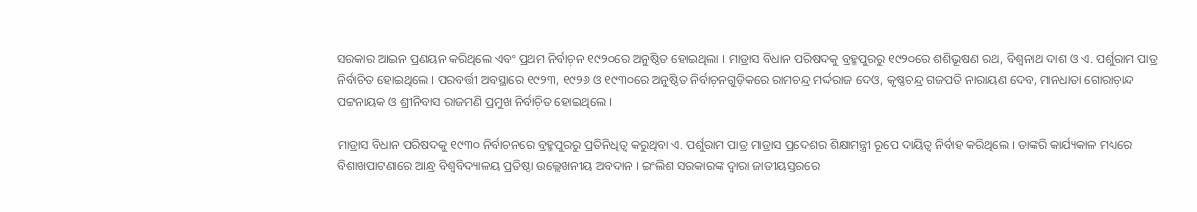ସରକାର ଆଇନ ପ୍ରଣୟନ କରିଥିଲେ ଏବଂ ପ୍ରଥମ ନିର୍ବାଚ଼ନ ୧୯୨୦ରେ ଅନୁଷ୍ଠିତ ହୋଇଥିଲା । ମାଡ୍ରାସ ବିଧାନ ପରିଷଦକୁ ବ୍ରହ୍ମପୁରରୁ ୧୯୨୦ରେ ଶଶିଭୂଷଣ ରଥ, ବିଶ୍ୱନାଥ ଦାଶ ଓ ଏ. ପର୍ଶୁରାମ ପାତ୍ର ନିର୍ବାଚିତ ହୋଇଥିଲେ । ପରବର୍ତ୍ତୀ ଅବସ୍ଥାରେ ୧୯୨୩, ୧୯୨୬ ଓ ୧୯୩୦ରେ ଅନୁଷ୍ଠିତ ନିର୍ବାଚ଼ନଗୁଡ଼ିକରେ ରାମଚନ୍ଦ୍ର ମର୍ଦ୍ଦରାଜ ଦେଓ, କୃଷ୍ଣଚନ୍ଦ୍ର ଗଜପତି ନାରାୟଣ ଦେବ, ମାନଧାତା ଗୋରାଚ଼ାନ୍ଦ ପଟ୍ଟନାୟକ ଓ ଶ୍ରୀନିବାସ ରାଜମଣି ପ୍ରମୁଖ ନିର୍ବାଚ଼ିତ ହୋଇଥିଲେ ।

ମାଡ୍ରାସ ବିଧାନ ପରିଷଦକୁ ୧୯୩୦ ନିର୍ବାଚନରେ ବ୍ରହ୍ମପୁରରୁ ପ୍ରତିନିଧିତ୍ୱ କରୁଥିବା ଏ. ପର୍ଶୁରାମ ପାତ୍ର ମାଡ୍ରାସ ପ୍ରଦେଶର ଶିକ୍ଷାମନ୍ତ୍ରୀ ରୂପେ ଦାୟିତ୍ୱ ନିର୍ବାହ କରିଥିଲେ । ତାଙ୍କରି କାର୍ଯ୍ୟକାଳ ମଧ୍ୟରେ ବିଶାଖପାଟଣାରେ ଆନ୍ଧ୍ର ବିଶ୍ୱବିଦ୍ୟାଳୟ ପ୍ରତିଷ୍ଠା ଉଲ୍ଲେଖନୀୟ ଅବଦାନ । ଇଂଲିଶ ସରକାରଙ୍କ ଦ୍ୱାରା ଜାତୀୟସ୍ତରରେ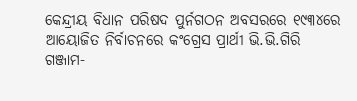କେନ୍ଦ୍ରୀୟ ବିଧାନ ପରିଷଦ ପୁର୍ନଗଠନ ଅବସରରେ ୧୯୩୪ରେ ଆୟୋଜିତ ନିର୍ବାଚନରେ କଂଗ୍ରେସ ପ୍ରାର୍ଥୀ ଭି.ଭି.ଗିରି ଗଞ୍ଜାମ-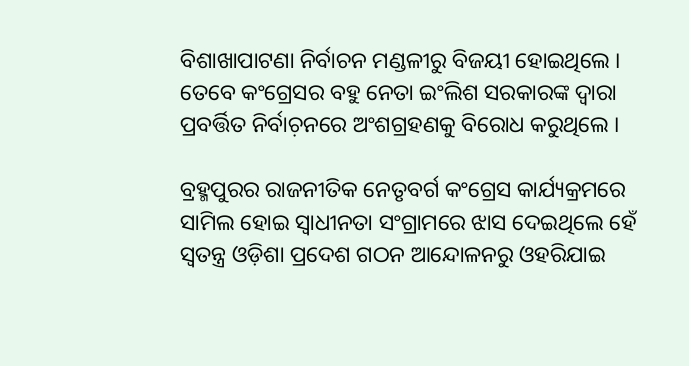ବିଶାଖାପାଟଣା ନିର୍ବାଚନ ମଣ୍ଡଳୀରୁ ବିଜୟୀ ହୋଇଥିଲେ । ତେବେ କଂଗ୍ରେସର ବହୁ ନେତା ଇଂଲିଶ ସରକାରଙ୍କ ଦ୍ୱାରା ପ୍ରବର୍ତ୍ତିତ ନିର୍ବାଚ଼ନରେ ଅଂଶଗ୍ରହଣକୁ ବିରୋଧ କରୁଥିଲେ ।

ବ୍ରହ୍ମପୁରର ରାଜନୀତିକ ନେତୃବର୍ଗ କଂଗ୍ରେସ କାର୍ଯ୍ୟକ୍ରମରେ ସାମିଲ ହୋଇ ସ୍ୱାଧୀନତା ସଂଗ୍ରାମରେ ଝାସ ଦେଇଥିଲେ ହେଁ ସ୍ୱତନ୍ତ୍ର ଓଡ଼ିଶା ପ୍ରଦେଶ ଗଠନ ଆନ୍ଦୋଳନରୁ ଓହରିଯାଇ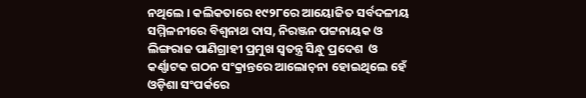ନଥିଲେ । କଲିକତାରେ ୧୯୨୮ରେ ଆୟୋଜିତ ସର୍ବଦଳୀୟ ସମ୍ମିଳନୀରେ ବିଶ୍ୱନାଥ ଦାସ, ନିରଞ୍ଜନ ପଟ୍ଟନାୟକ ଓ ଲିଙ୍ଗରାଜ ପାଣିଗ୍ରାହୀ ପ୍ରମୁଖ ସ୍ୱତନ୍ତ୍ର ସିନ୍ଧୁ ପ୍ରଦେଶ  ଓ କର୍ଣ୍ଣାଟକ ଗଠନ ସଂକ୍ରାନ୍ତରେ ଆଲୋଚ଼ନା ହୋଇଥିଲେ ହେଁ ଓଡ଼ିଶା ସଂପର୍କରେ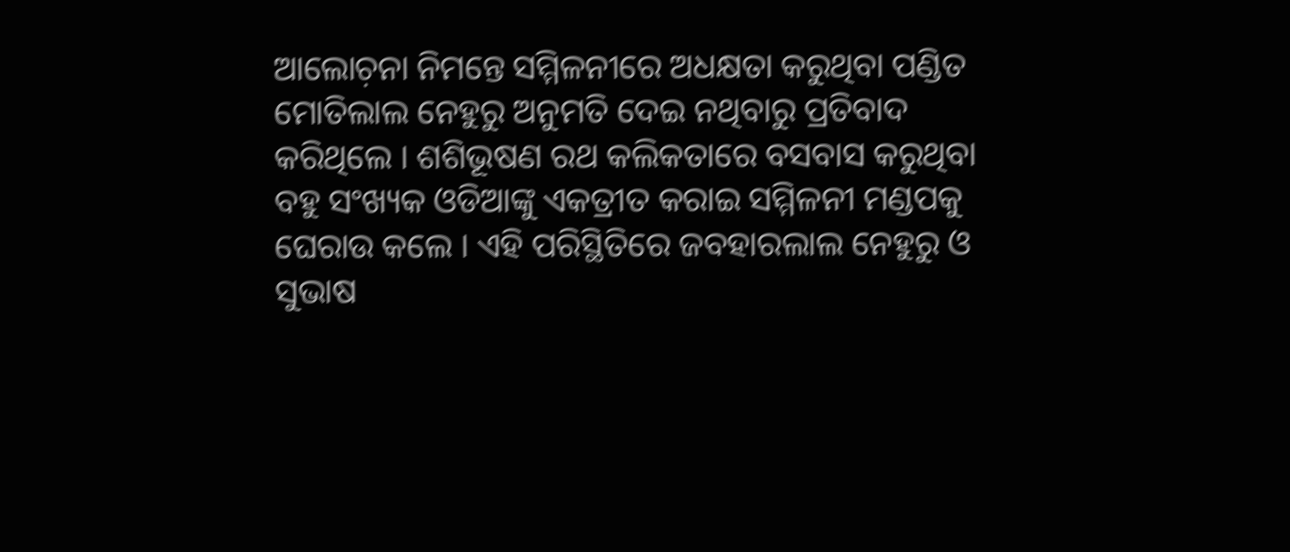ଆଲୋଚ଼ନା ନିମନ୍ତେ ସମ୍ମିଳନୀରେ ଅଧକ୍ଷତା କରୁଥିବା ପଣ୍ଡିତ ମୋତିଲାଲ ନେହୁରୁ ଅନୁମତି ଦେଇ ନଥିବାରୁ ପ୍ରତିବାଦ କରିଥିଲେ । ଶଶିଭୂଷଣ ରଥ କଲିକତାରେ ବସବାସ କରୁଥିବା ବହୁ ସଂଖ୍ୟକ ଓଡିଆଙ୍କୁ ଏକତ୍ରୀତ କରାଇ ସମ୍ମିଳନୀ ମଣ୍ଡପକୁ ଘେରାଉ କଲେ । ଏହି ପରିସ୍ଥିତିରେ ଜବହାରଲାଲ ନେହୁରୁ ଓ ସୁଭାଷ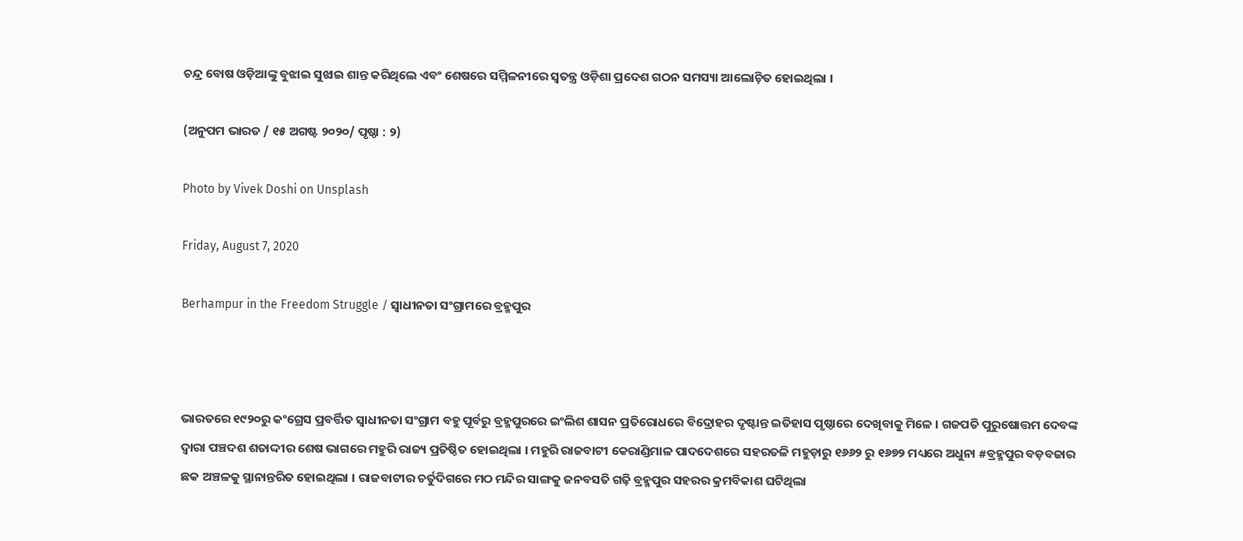ଚନ୍ଦ୍ର ବୋଷ ଓଡ଼ିଆଙ୍କୁ ବୁଝାଇ ସୁଝାଇ ଶାନ୍ତ କରିଥିଲେ ଏବଂ ଶେଷରେ ସମ୍ମିଳନୀରେ ସ୍ୱତନ୍ତ୍ର ଓଡ଼ିଶା ପ୍ରଦେଶ ଗଠନ ସମସ୍ୟା ଆଲୋଚ଼ିତ ହୋଇଥିଲା ।

(ଅନୁପମ ଭାରତ / ୧୫ ଅଗଷ୍ଟ ୨୦୨୦/ ପୃଷ୍ଠା : ୨)

Photo by Vivek Doshi on Unsplash

Friday, August 7, 2020

Berhampur in the Freedom Struggle / ସ୍ୱାଧୀନତା ସଂଗ୍ରାମରେ ବ୍ରହ୍ମପୁର



ଭାରତରେ ୧୯୨୦ରୁ କଂଗ୍ରେସ ପ୍ରବର୍ତ୍ତିତ ସ୍ୱାଧୀନତା ସଂଗ୍ରାମ ବହୁ ପୂର୍ବରୁ ବ୍ରହ୍ମପୁରରେ ଇଂଲିଶ ଶାସନ ପ୍ରତିରୋଧରେ ବିଦ୍ରୋହର ଦୃଷ୍ଟାନ୍ତ ଇତିହାସ ପୃଷ୍ଠାରେ ଦେଖିବାକୁ ମିଳେ । ଗଜପତି ପୁରୁଷୋତ୍ତମ ଦେବଙ୍କ ଦ୍ୱାରା ପଞ୍ଚଦଶ ଶତାଦ୍ଦୀର ଶେଷ ଭାଗରେ ମହୁରି ରାଜ୍ୟ ପ୍ରତିଷ୍ଠିତ ହୋଇଥିଲା । ମହୁରି ରାଜବାଟୀ କେରାଣ୍ଡିମାଳ ପାଦଦେଶରେ ସହରତଳି ମହୁଡ଼ାରୁ ୧୬୬୨ ରୁ ୧୬୭୨ ମଧ୍ୟରେ ଅଧୁନା #ବ୍ରହ୍ମପୁର ବଡ଼ବଜାର ଛକ ଅଞ୍ଚଳକୁ ସ୍ଥାନାନ୍ତରିତ ହୋଇଥିଲା । ରାଜବାଟୀର ଚର୍ତୁଦିଗରେ ମଠ ମନ୍ଦିର ସାଙ୍ଗକୁ ଜନବସତି ଗଢ଼ି ବ୍ରହ୍ମପୁର ସହରର କ୍ରମବିକାଶ ଘଟିଥିଲା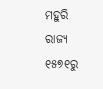ମହୁରି ରାଜ୍ୟ ୧୫୭୧ରୁ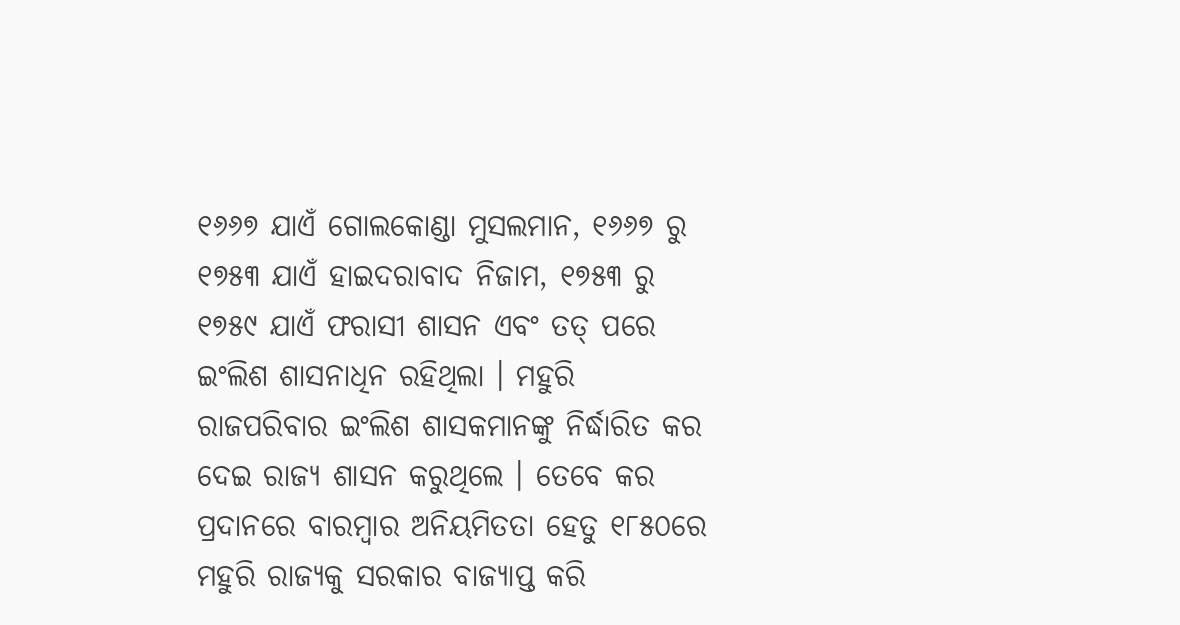୧୬୬୭ ଯାଏଁ ଗୋଲକୋଣ୍ଡା ମୁସଲମାନ, ୧୬୬୭ ରୁ ୧୭୫୩ ଯାଏଁ ହାଇଦରାବାଦ ନିଜାମ, ୧୭୫୩ ରୁ ୧୭୫୯ ଯାଏଁ ଫରାସୀ ଶାସନ ଏବଂ ତତ୍ ପରେ ଇଂଲିଶ ଶାସନାଧିନ ରହିଥିଲା । ମହୁରି ରାଜପରିବାର ଇଂଲିଶ ଶାସକମାନଙ୍କୁ ନିର୍ଦ୍ଧାରିତ କର ଦେଇ ରାଜ୍ୟ ଶାସନ କରୁଥିଲେ । ତେବେ କର ପ୍ରଦାନରେ ବାରମ୍ୱାର ଅନିୟମିତତା ହେତୁ ୧୮୫୦ରେ ମହୁରି ରାଜ୍ୟକୁ ସରକାର ବାଜ୍ୟାପ୍ତ କରି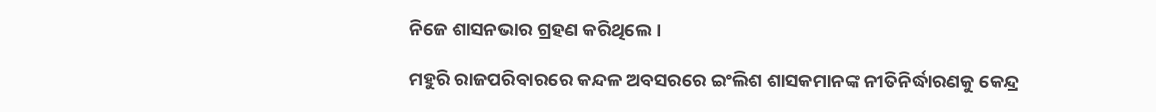ନିଜେ ଶାସନଭାର ଗ୍ରହଣ କରିଥିଲେ ।

ମହୁରି ରାଜପରିବାରରେ କନ୍ଦଳ ଅବସରରେ ଇଂଲିଶ ଶାସକମାନଙ୍କ ନୀତିନିର୍ଦ୍ଧାରଣକୁ କେନ୍ଦ୍ର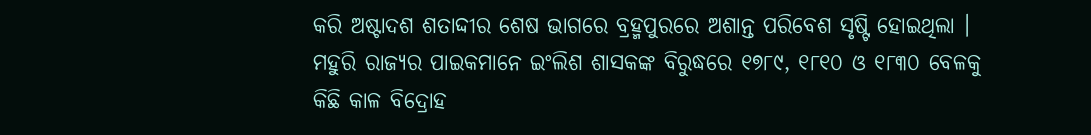କରି ଅଷ୍ଟାଦଶ ଶତାଦ୍ଦୀର ଶେଷ ଭାଗରେ ବ୍ରହ୍ମପୁରରେ ଅଶାନ୍ତ ପରିବେଶ ସୃଷ୍ଟି ହୋଇଥିଲା । ମହୁରି ରାଜ୍ୟର ପାଇକମାନେ ଇଂଲିଶ ଶାସକଙ୍କ ବିରୁଦ୍ଧରେ ୧୭୮୯, ୧୮୧୦ ଓ ୧୮୩୦ ବେଳକୁ କିଛି କାଳ ବିଦ୍ରୋହ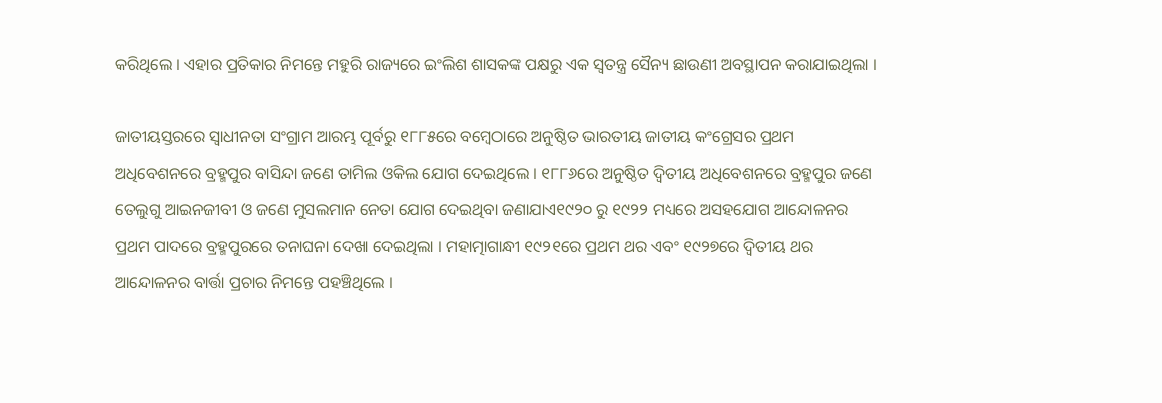କରିଥିଲେ । ଏହାର ପ୍ରତିକାର ନିମନ୍ତେ ମହୁରି ରାଜ୍ୟରେ ଇଂଲିଶ ଶାସକଙ୍କ ପକ୍ଷରୁ ଏକ ସ୍ୱତନ୍ତ୍ର ସୈନ୍ୟ ଛାଉଣୀ ଅବସ୍ଥାପନ କରାଯାଇଥିଲା ।

ଜାତୀୟସ୍ତରରେ ସ୍ୱାଧୀନତା ସଂଗ୍ରାମ ଆରମ୍ଭ ପୂର୍ବରୁ ୧୮୮୫ରେ ବମ୍ୱେଠାରେ ଅନୁଷ୍ଠିତ ଭାରତୀୟ ଜାତୀୟ କଂଗ୍ରେସର ପ୍ରଥମ ଅଧିବେଶନରେ ବ୍ରହ୍ମପୁର ବାସିନ୍ଦା ଜଣେ ତାମିଲ ଓକିଲ ଯୋଗ ଦେଇଥିଲେ । ୧୮୮୬ରେ ଅନୁଷ୍ଠିତ ଦ୍ୱିତୀୟ ଅଧିବେଶନରେ ବ୍ରହ୍ମପୁର ଜଣେ ତେଲୁଗୁ ଆଇନଜୀବୀ ଓ ଜଣେ ମୁସଲମାନ ନେତା ଯୋଗ ଦେଇଥିବା ଜଣାଯାଏ୧୯୨୦ ରୁ ୧୯୨୨ ମଧ୍ୟରେ ଅସହଯୋଗ ଆନ୍ଦୋଳନର ପ୍ରଥମ ପାଦରେ ବ୍ରହ୍ମପୁରରେ ତନାଘନା ଦେଖା ଦେଇଥିଲା । ମହାତ୍ମାଗାନ୍ଧୀ ୧୯୨୧ରେ ପ୍ରଥମ ଥର ଏବଂ ୧୯୨୭ରେ ଦ୍ୱିତୀୟ ଥର ଆନ୍ଦୋଳନର ବାର୍ତ୍ତା ପ୍ରଚାର ନିମନ୍ତେ ପହଞ୍ଚିଥିଲେ ।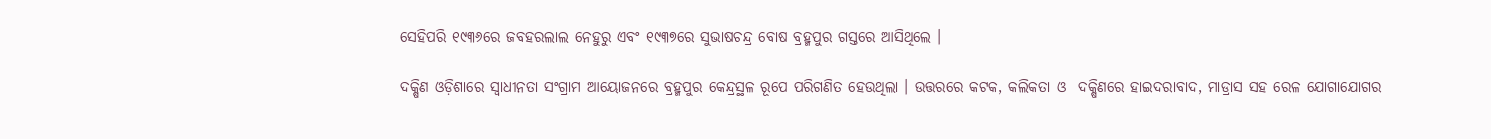ସେହିପରି ୧୯୩୬ରେ ଜବହରଲାଲ ନେହୁରୁ ଏବଂ ୧୯୩୭ରେ ସୁଭାଷଚନ୍ଦ୍ର ବୋଷ ବ୍ରହ୍ମପୁର ଗସ୍ତରେ ଆସିଥିଲେ ।

ଦକ୍ଷିଣ ଓଡ଼ିଶାରେ ସ୍ୱାଧୀନତା ସଂଗ୍ରାମ ଆୟୋଜନରେ ବ୍ରହ୍ମପୁର କେନ୍ଦ୍ରସ୍ଥଳ ରୂପେ ପରିଗଣିତ ହେଉଥିଲା । ଉତ୍ତରରେ କଟକ, କଲିକତା ଓ  ଦକ୍ଷିଣରେ ହାଇଦରାବାଦ, ମାଡ୍ରାସ ସହ ରେଳ ଯୋଗାଯୋଗର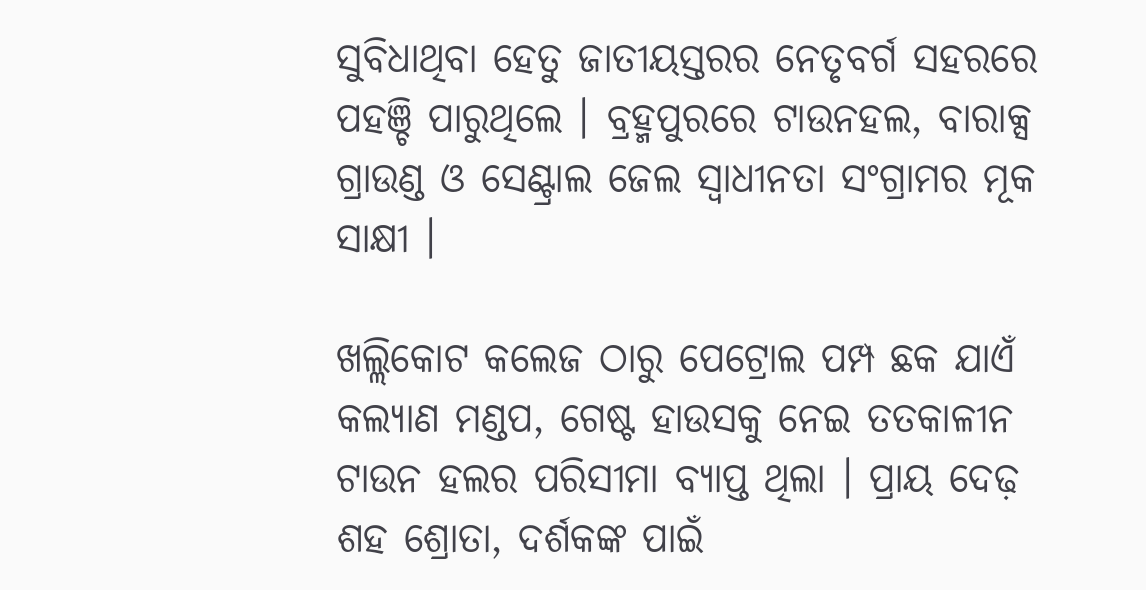ସୁବିଧାଥିବା ହେତୁ ଜାତୀୟସ୍ତରର ନେତୃବର୍ଗ ସହରରେ ପହଞ୍ଚି ପାରୁଥିଲେ । ବ୍ରହ୍ମପୁରରେ ଟାଉନହଲ, ବାରାକ୍ସ ଗ୍ରାଉଣ୍ଡ ଓ ସେଣ୍ଟ୍ରାଲ ଜେଲ ସ୍ୱାଧୀନତା ସଂଗ୍ରାମର ମୂକ ସାକ୍ଷୀ ।

ଖଲ୍ଲିକୋଟ କଲେଜ ଠାରୁ ପେଟ୍ରୋଲ ପମ୍ପ ଛକ ଯାଏଁ କଲ୍ୟାଣ ମଣ୍ଡପ, ଗେଷ୍ଟ ହାଉସକୁ ନେଇ ତତକାଳୀନ ଟାଉନ ହଲର ପରିସୀମା ବ୍ୟାପ୍ତ ଥିଲା । ପ୍ରାୟ ଦେଢ଼ ଶହ ଶ୍ରୋତା, ଦର୍ଶକଙ୍କ ପାଇଁ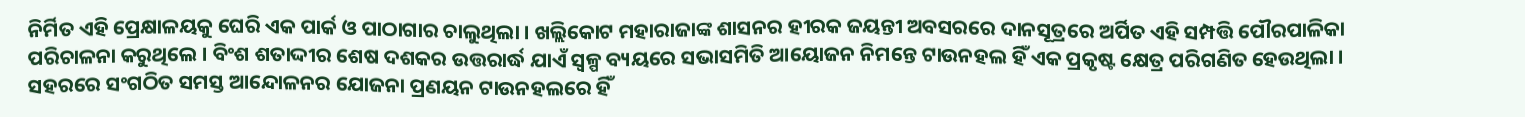ନିର୍ମିତ ଏହି ପ୍ରେକ୍ଷାଳୟକୁ ଘେରି ଏକ ପାର୍କ ଓ ପାଠାଗାର ଚାଲୁଥିଲା । ଖଲ୍ଲିକୋଟ ମହାରାଜାଙ୍କ ଶାସନର ହୀରକ ଜୟନ୍ତୀ ଅବସରରେ ଦାନସୂତ୍ରରେ ଅର୍ପିତ ଏହି ସମ୍ପତ୍ତି ପୌରପାଳିକା ପରିଚାଳନା କରୁଥିଲେ । ବିଂଶ ଶତାଦ୍ଦୀର ଶେଷ ଦଶକର ଉତ୍ତରାର୍ଦ୍ଧ ଯାଏଁ ସ୍ୱଳ୍ପ ବ୍ୟୟରେ ସଭାସମିତି ଆୟୋଜନ ନିମନ୍ତେ ଟାଉନହଲ ହିଁ ଏକ ପ୍ରକୃଷ୍ଟ କ୍ଷେତ୍ର ପରିଗଣିତ ହେଉଥିଲା । ସହରରେ ସଂଗଠିତ ସମସ୍ତ ଆନ୍ଦୋଳନର ଯୋଜନା ପ୍ରଣୟନ ଟାଉନହଲରେ ହିଁ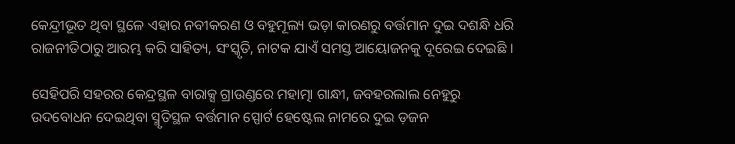କେନ୍ଦ୍ରୀଭୂତ ଥିବା ସ୍ଥଳେ ଏହାର ନବୀକରଣ ଓ ବହୁମୂଲ୍ୟ ଭଡ଼ା କାରଣରୁ ବର୍ତ୍ତମାନ ଦୁଇ ଦଶନ୍ଧି ଧରି ରାଜନୀତିଠାରୁ ଆରମ୍ଭ କରି ସାହିତ୍ୟ, ସଂସ୍କୃତି, ନାଟକ ଯାଏଁ ସମସ୍ତ ଆୟୋଜନକୁ ଦୂରେଇ ଦେଇଛି ।

ସେହିପରି ସହରର କେନ୍ଦ୍ରସ୍ଥଳ ବାରାକ୍ସ ଗ୍ରାଉଣ୍ଡରେ ମହାତ୍ମା ଗାନ୍ଧୀ, ଜବହରଲାଲ ନେହୁରୁ ଉଦବୋଧନ ଦେଇଥିବା ସ୍ମୃତିସ୍ଥଳ ବର୍ତ୍ତମାନ ସ୍ପୋର୍ଟ ହେଷ୍ଟେଲ ନାମରେ ଦୁଇ ଡ଼ଜନ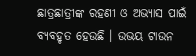ଛାତ୍ରଛାତ୍ରୀଙ୍କ ରହଣୀ ଓ ଅଭ୍ୟାସ ପାଇଁ ବ୍ୟବହୃତ ହେଉଛି । ଉଭୟ ଟାଉନ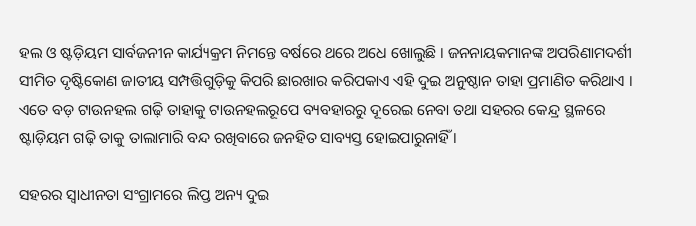ହଲ ଓ ଷ୍ଟଡ଼ିୟମ ସାର୍ବଜନୀନ କାର୍ଯ୍ୟକ୍ରମ ନିମନ୍ତେ ବର୍ଷରେ ଥରେ ଅଧେ ଖୋଲୁଛି । ଜନନାୟକମାନଙ୍କ ଅପରିଣାମଦର୍ଶୀ ସୀମିତ ଦୃଷ୍ଟିକୋଣ ଜାତୀୟ ସମ୍ପତ୍ତିଗୁଡ଼ିକୁ କିପରି ଛାରଖାର କରିପକାଏ ଏହି ଦୁଇ ଅନୁଷ୍ଠାନ ତାହା ପ୍ରମାଣିତ କରିଥାଏ । ଏତେ ବଡ଼ ଟାଉନହଲ ଗଢ଼ି ତାହାକୁ ଟାଉନହଲରୂପେ ବ୍ୟବହାରରୁ ଦୂରେଇ ନେବା ତଥା ସହରର କେନ୍ଦ୍ର ସ୍ଥଳରେ ଷ୍ଟାଡ଼ିୟମ ଗଢ଼ି ତାକୁ ତାଲାମାରି ବନ୍ଦ ରଖିବାରେ ଜନହିତ ସାବ୍ୟସ୍ତ ହୋଇପାରୁନାହିଁ ।

ସହରର ସ୍ୱାଧୀନତା ସଂଗ୍ରାମରେ ଲିପ୍ତ ଅନ୍ୟ ଦୁଇ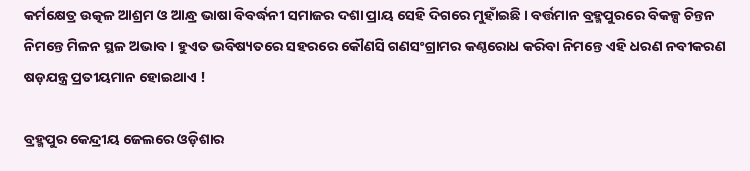କର୍ମକ୍ଷେତ୍ର ଉତ୍କଳ ଆଶ୍ରମ ଓ ଆନ୍ଧ୍ର ଭାଷା ବିବର୍ଦ୍ଧନୀ ସମାଜର ଦଶା ପ୍ରାୟ ସେହି ଦିଗରେ ମୁହାଁଇଛି । ବର୍ତ୍ତମାନ ବ୍ରହ୍ମପୁରରେ ବିକଳ୍ପ ଚିନ୍ତନ ନିମନ୍ତେ ମିଳନ ସ୍ଥଳ ଅଭାବ । ହୁଏତ ଭବିଷ୍ୟତରେ ସହରରେ କୌଣସି ଗଣସଂଗ୍ରାମର କଣ୍ଠରୋଧ କରିବା ନିମନ୍ତେ ଏହି ଧରଣ ନବୀକରଣ ଷଡ଼ଯନ୍ତ୍ର ପ୍ରତୀୟମାନ ହୋଇଥାଏ !

ବ୍ରହ୍ମପୁର କେନ୍ଦ୍ରୀୟ ଜେଲରେ ଓଡ଼ିଶାର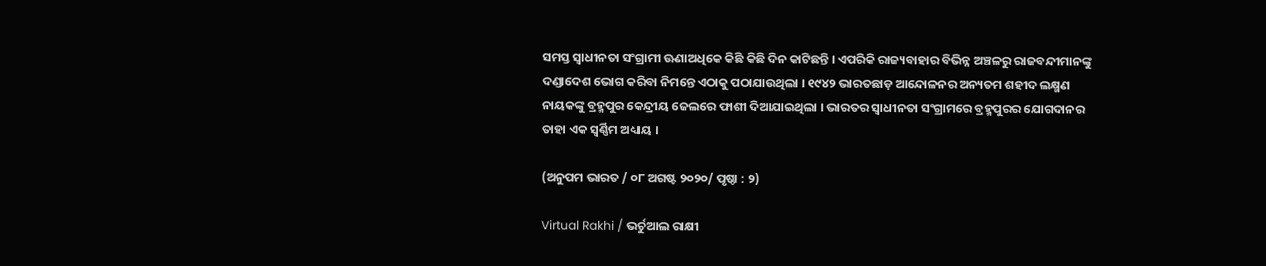ସମସ୍ତ ସ୍ୱାଧୀନତା ସଂଗ୍ରାମୀ ଊଣାଅଧିକେ କିଛି କିଛି ଦିନ କାଟିଛନ୍ତି । ଏପରିକି ରାଜ୍ୟବାହାର ବିଭିନ୍ନ ଅଞ୍ଚଳରୁ ରାଜବନ୍ଦୀମାନଙ୍କୁ ଦଣ୍ଡାଦେଶ ଭୋଗ କରିବା ନିମନ୍ତେ ଏଠାକୁ ପଠାଯାଉଥିଲା । ୧୯୪୨ ଭାରତଛାଡ଼ ଆନ୍ଦୋଳନର ଅନ୍ୟତମ ଶହୀଦ ଲକ୍ଷ୍ମଣ ନାୟକଙ୍କୁ ବ୍ରହ୍ମପୁର କେନ୍ଦ୍ରୀୟ ଜେଲରେ ଫାଶୀ ଦିଆଯାଇଥିଲା । ଭାରତର ସ୍ୱାଧୀନତା ସଂଗ୍ରାମରେ ବ୍ରହ୍ମପୁରର ଯୋଗଦାନର ତାହା ଏକ ସ୍ୱର୍ଣ୍ଣିମ ଅଧ୍ୟାୟ ।

(ଅନୁପମ ଭାରତ / ୦୮ ଅଗଷ୍ଟ ୨୦୨୦/ ପୃଷ୍ଠା : ୨)

Virtual Rakhi / ଭର୍ଚୁଆଲ ରାକ୍ଷୀ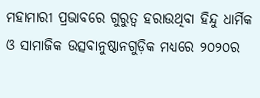ମହାମାରୀ ପ୍ରଭାବରେ ଗୁରୁତ୍ୱ ହରାଉଥିବା ହିନ୍ଦୁ ଧାର୍ମିକ ଓ ସାମାଜିକ ଉତ୍ସବାନୁଷ୍ଠାନଗୁଡ଼ିକ ମଧ୍ୟରେ ୨୦୨୦ର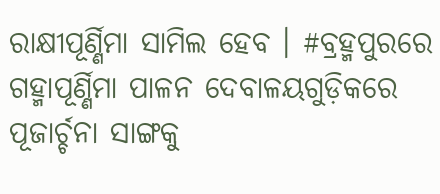ରାକ୍ଷୀପୂର୍ଣ୍ଣିମା ସାମିଲ ହେବ । #ବ୍ରହ୍ମପୁରରେ ଗହ୍ମାପୂର୍ଣ୍ଣିମା ପାଳନ ଦେବାଳୟଗୁଡ଼ିକରେ ପୂଜାର୍ଚ୍ଚନା ସାଙ୍ଗକୁ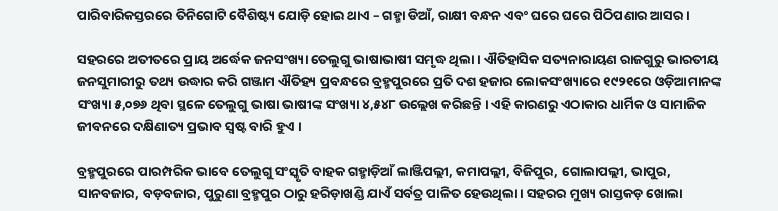ପାରିବାରିକସ୍ତରରେ ତିନିଗୋଟି ବୈଶିଷ୍ଟ୍ୟ ଯୋଡ଼ି ହୋଇ ଥାଏ – ଗହ୍ମା ଡିଆଁ, ରାକ୍ଷୀ ବନ୍ଧନ ଏବଂ ଘରେ ଘରେ ପିଠିପଣାର ଆସର ।

ସହରରେ ଅତୀତରେ ପ୍ରାୟ ଅର୍ଦ୍ଧେକ ଜନସଂଖ୍ୟା ତେଲୁଗୁ ଭାଷାଭାଷୀ ସମୃଦ୍ଧ ଥିଲା । ଐତିହାସିକ ସତ୍ୟନାରାୟଣ ରାଜଗୁରୁ ଭାରତୀୟ ଜନସୁମାରୀରୁ ତଥ୍ୟ ଉଦ୍ଧାର କରି ଗଞ୍ଜାମ ଐତିହ୍ୟ ପ୍ରବନ୍ଧରେ ବ୍ରହ୍ମପୁରରେ ପ୍ରତି ଦଶ ହଜାର ଲୋକସଂଖ୍ୟାରେ ୧୯୨୧ରେ ଓଡ଼ିଆମାନଙ୍କ ସଂଖ୍ୟା ୫,୦୭୬ ଥିବା ସ୍ଥଳେ ତେଲୁଗୁ ଭାଷା ଭାଷୀଙ୍କ ସଂଖ୍ୟା ୪,୫୪୮ ଉଲ୍ଲେଖ କରିଛନ୍ତି । ଏହି କାରଣରୁ ଏଠାକାର ଧାର୍ମିକ ଓ ସାମାଜିକ ଜୀବନରେ ଦକ୍ଷିଣାତ୍ୟ ପ୍ରଭାବ ସ୍ୱଷ୍ଟ ବାରି ହୁଏ ।

ବ୍ରହ୍ମପୁରରେ ପାରମ୍ପରିକ ଭାବେ ତେଲୁଗୁ ସଂସ୍କୃତି ବାହକ ଗହ୍ମାଡ଼ିଆଁ ଲାଞ୍ଜିପଲ୍ଲୀ, କମାପଲ୍ଲୀ, ବିଜିପୁର, ଗୋଲାପଲ୍ଲୀ, ଭାପୁର, ସାନବଜାର, ବଡ଼ବଜାର, ପୁରୁଣା ବ୍ରହ୍ମପୁର ଠାରୁ ହରିଡ଼ାଖଣ୍ଡି ଯାଏଁ ସର୍ବତ୍ର ପାଳିତ ହେଉଥିଲା । ସହରର ମୁଖ୍ୟ ରାସ୍ତକଡ଼ ଖୋଲା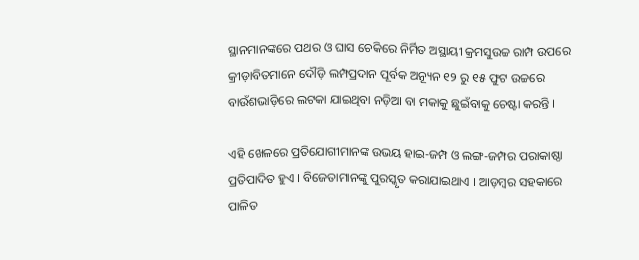ସ୍ଥାନମାନଙ୍କରେ ପଥର ଓ ଘାସ ଚେକିରେ ନିର୍ମିତ ଅସ୍ଥାୟୀ କ୍ରମସୁଉଚ୍ଚ ରାମ୍ପ ଉପରେ କ୍ରୀଡ଼ାବିତମାନେ ଦୌଡ଼ି ଲମ୍ପପ୍ରଦାନ ପୂର୍ବକ ଅନ୍ୟୂନ ୧୨ ରୁ ୧୫ ଫୁଟ ଉଚ୍ଚରେ ବାଉଁଶଭାଡ଼ିରେ ଲଟକା ଯାଇଥିବା ନଡ଼ିଆ ବା ମକାକୁ ଛୁଇଁବାକୁ ଚେଷ୍ଟା କରନ୍ତି ।

ଏହି ଖେଳରେ ପ୍ରତିଯୋଗୀମାନଙ୍କ ଉଭୟ ହାଇ-ଜମ୍ପ ଓ ଲଙ୍ଗ-ଜମ୍ପର ପରାକାଷ୍ଠା ପ୍ରତିପାଦିତ ହୁଏ । ବିଜେତାମାନଙ୍କୁ ପୁରସ୍କୃତ କରାଯାଇଥାଏ । ଆଡ଼ମ୍ୱର ସହକାରେ ପାଳିତ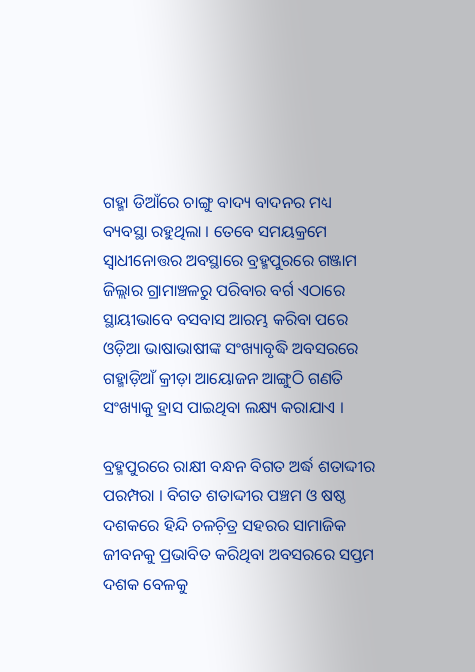ଗହ୍ମା ଡିଆଁରେ ଚାଙ୍ଗୁ ବାଦ୍ୟ ବାଦନର ମଧ୍ୟ ବ୍ୟବସ୍ଥା ରହୁଥିଲା । ତେବେ ସମୟକ୍ରମେ ସ୍ୱାଧୀନୋତ୍ତର ଅବସ୍ଥାରେ ବ୍ରହ୍ମପୁରରେ ଗଞ୍ଜାମ ଜିଲ୍ଲାର ଗ୍ରାମାଞ୍ଚଳରୁ ପରିବାର ବର୍ଗ ଏଠାରେ ସ୍ଥାୟୀଭାବେ ବସବାସ ଆରମ୍ଭ କରିବା ପରେ ଓଡ଼ିଆ ଭାଷାଭାଷୀଙ୍କ ସଂଖ୍ୟାବୃଦ୍ଧି ଅବସରରେ ଗହ୍ମାଡ଼ିଆଁ କ୍ରୀଡ଼ା ଆୟୋଜନ ଆଙ୍ଗୁଠି ଗଣତି ସଂଖ୍ୟାକୁ ହ୍ରାସ ପାଇଥିବା ଲକ୍ଷ୍ୟ କରାଯାଏ ।

ବ୍ରହ୍ମପୁରରେ ରାକ୍ଷୀ ବନ୍ଧନ ବିଗତ ଅର୍ଦ୍ଧ ଶତାଦ୍ଦୀର ପରମ୍ପରା । ବିଗତ ଶତାଦ୍ଦୀର ପଞ୍ଚମ ଓ ଷଷ୍ଠ ଦଶକରେ ହିନ୍ଦି ଚଳଚ଼ିତ୍ର ସହରର ସାମାଜିକ ଜୀବନକୁ ପ୍ରଭାବିତ କରିଥିବା ଅବସରରେ ସପ୍ତମ ଦଶକ ବେଳକୁ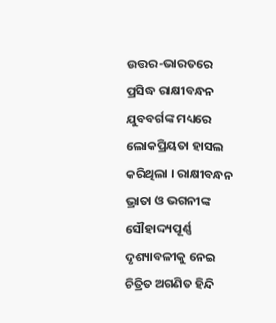ଉତ୍ତର-ଭାରତରେ ପ୍ରସିଦ୍ଧ ରାକ୍ଷୀବନ୍ଧନ ଯୁବବର୍ଗଙ୍କ ମଧ୍ୟରେ ଲୋକପ୍ରିୟତା ହାସଲ କରିଥିଲା । ରାକ୍ଷୀବନ୍ଧନ ଭ୍ରାତା ଓ ଭଗନୀଙ୍କ ସୌହାଦ୍ଦ୍ୟପୂର୍ଣ୍ଣ ଦୃଶ୍ୟାବଳୀକୁ ନେଇ ଚିତ୍ରିତ ଅଗଣିତ ହିନ୍ଦି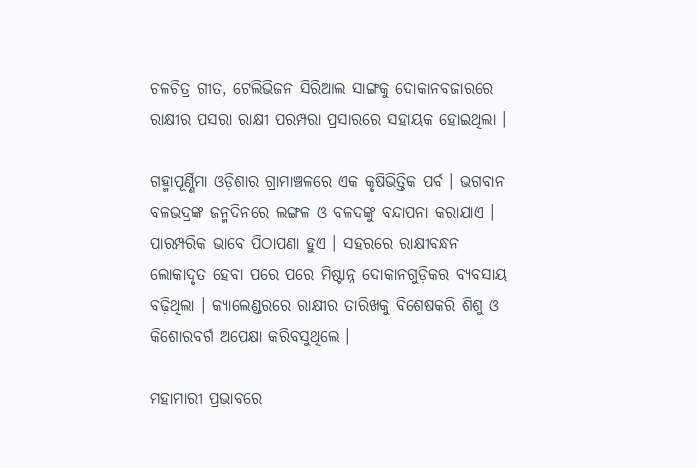ଚଳଚିତ୍ର ଗୀତ, ଟେଲିଭିଜନ ସିରିଆଲ ସାଙ୍ଗକୁ ଦୋକାନବଜାରରେ ରାକ୍ଷୀର ପସରା ରାକ୍ଷୀ ପରମ୍ପରା ପ୍ରସାରରେ ସହାୟକ ହୋଇଥିଲା ।

ଗହ୍ମାପୂର୍ଣ୍ଣିମା ଓଡ଼ିଶାର ଗ୍ରାମାଞ୍ଚଳରେ ଏକ କୃଷିଭିତ୍ତିକ ପର୍ବ । ଭଗବାନ ବଳଭଦ୍ରଙ୍କ ଜନ୍ମଦିନରେ ଲଙ୍ଗଳ ଓ ବଳଦଙ୍କୁ ବନ୍ଦାପନା କରାଯାଏ । ପାରମ୍ପରିକ ଭାବେ ପିଠାପଣା ହୁଏ । ସହରରେ ରାକ୍ଷୀବନ୍ଧନ ଲୋକାଦୃତ ହେବା ପରେ ପରେ ମିଷ୍ଟାନ୍ନ ଦୋକାନଗୁଡ଼ିକର ବ୍ୟବସାୟ ବଢ଼ିଥିଲା । କ୍ୟାଲେଣ୍ଡରରେ ରାକ୍ଷୀର ତାରିଖକୁ ବିଶେଷକରି ଶିଶୁ ଓ କିଶୋରବର୍ଗ ଅପେକ୍ଷା କରିବସୁଥିଲେ ।

ମହାମାରୀ ପ୍ରଭାବରେ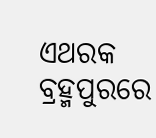ଏଥରକ ବ୍ରହ୍ମପୁରରେ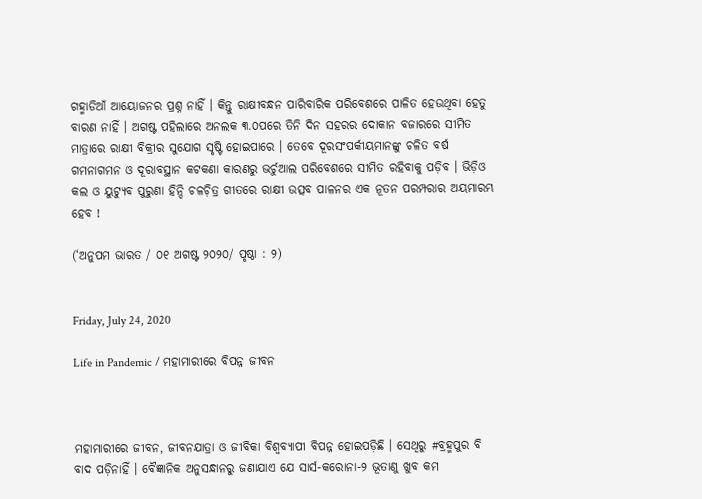ଗହ୍ମାଡିଆଁ ଆୟୋଜନର ପ୍ରଶ୍ନ ନାହିଁ । କିନ୍ତୁ ରାକ୍ଷୀବନ୍ଧନ ପାରିବାରିକ ପରିବେଶରେ ପାଳିତ ହେଉଥିବା ହେତୁ ବାରଣ ନାହିଁ । ଅଗଷ୍ଟ ପହିଲାରେ ଅନଲକ ୩.୦ପରେ ତିନି ଦିନ ସହରର ଦୋକାନ ବଜାରରେ ସୀମିତ ମାତ୍ରାରେ ରାକ୍ଷୀ ବିକ୍ରୀର ସୁଯୋଗ ସୃଷ୍ଟି ହୋଇପାରେ । ତେବେ ଦୂରସଂପର୍କୀୟମାନଙ୍କୁ ଚଳିତ ବର୍ଷ ଗମନାଗମନ ଓ ଦୂରାବସ୍ଥାନ କଟକଣା କାରଣରୁ ଭର୍ଚୁଆଲ ପରିବେଶରେ ସୀମିତ ରହିବାକୁ ପଡ଼ିବ । ଭିଡ଼ିଓ କଲ ଓ ୟୁଟ୍ୟୁବ ପୁରୁଣା ହିନ୍ଦି ଚଳଚ଼ିତ୍ର ଗୀତରେ ରାକ୍ଷୀ ଉତ୍ସବ ପାଳନର ଏକ ନୂତନ ପରମ୍ପରାର ଅୟମାରମ୍ଭ ହେବ !

(‘ଅନୁପମ ଭାରତ / ୦୧ ଅଗଷ୍ଟ ୨୦୨୦/ ପୃଷ୍ଠା : ୨)


Friday, July 24, 2020

Life in Pandemic / ମହାମାରୀରେ ବିପନ୍ନ ଜୀବନ



ମହାମାରୀରେ ଜୀବନ, ଜୀବନଯାତ୍ରା ଓ ଜୀବିକା ବିଶ୍ୱବ୍ୟାପୀ ବିପନ୍ନ ହୋଇପଡ଼ିଛି । ସେଥିରୁ #ବ୍ରହ୍ମପୁର ବି ବାଦ ପଡ଼ିନାହିଁ । ବୈଜ୍ଞାନିକ ଅନୁସନ୍ଧାନରୁ ଜଣାଯାଏ ଯେ ସାର୍ସ-କରୋନା-୨ ଭୂତାଣୁ ଖୁବ କମ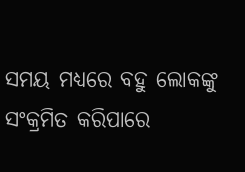ସମୟ ମଧ୍ୟରେ ବହୁ ଲୋକଙ୍କୁ ସଂକ୍ରମିତ କରିପାରେ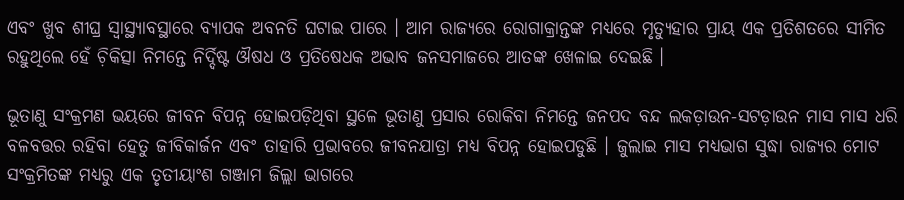ଏବଂ ଖୁବ ଶୀଘ୍ର ସ୍ୱାସ୍ଥ୍ୟାବସ୍ଥାରେ ବ୍ୟାପକ ଅବନତି ଘଟାଇ ପାରେ । ଆମ ରାଜ୍ୟରେ ରୋଗାକ୍ରାନ୍ତଙ୍କ ମଧ୍ୟରେ ମୃତ୍ୟୁହାର ପ୍ରାୟ ଏକ ପ୍ରତିଶତରେ ସୀମିତ ରହୁଥିଲେ ହେଁ ଚ଼ିକିତ୍ସା ନିମନ୍ତେ ନିର୍ଦ୍ଦିଷ୍ଟ ଔଷଧ ଓ ପ୍ରତିଷେଧକ ଅଭାବ ଜନସମାଜରେ ଆତଙ୍କ ଖେଳାଇ ଦେଇଛି ।

ଭୂତାଣୁ ସଂକ୍ରମଣ ଭୟରେ ଜୀବନ ବିପନ୍ନ ହୋଇପଡ଼ିଥିବା ସ୍ଥଳେ ଭୂତାଣୁ ପ୍ରସାର ରୋକିବା ନିମନ୍ତେ ଜନପଦ ବନ୍ଦ ଲକଡ଼ାଉନ-ସଟଡ଼ାଉନ ମାସ ମାସ ଧରି ବଳବତ୍ତର ରହିବା ହେତୁ ଜୀବିକାର୍ଜନ ଏବଂ ତାହାରି ପ୍ରଭାବରେ ଜୀବନଯାତ୍ରା ମଧ୍ୟ ବିପନ୍ନ ହୋଇପଡୁଛି । ଜୁଲାଇ ମାସ ମଧ୍ୟଭାଗ ସୁଦ୍ଧା ରାଜ୍ୟର ମୋଟ ସଂକ୍ରମିତଙ୍କ ମଧ୍ୟରୁ ଏକ ତୃତୀୟାଂଶ ଗଞ୍ଜାମ ଜିଲ୍ଲା ଭାଗରେ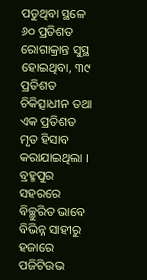ପଡୁଥିବା ସ୍ଥଳେ ୬୦ ପ୍ରତିଶତ ରୋଗାକ୍ରାନ୍ତ ସୁସ୍ଥ ହୋଇଥିବା, ୩୯ ପ୍ରତିଶତ ଚିକିତ୍ସାଧୀନ ତଥା ଏକ ପ୍ରତିଶତ ମୃତ ହିସାବ କରାଯାଇଥିଲା । ବ୍ରହ୍ମପୁର ସହରରେ ବିଚ୍ଛୁରିତ ଭାବେ ବିଭିନ୍ନ ସାହୀରୁ ହଜାରେ ପଜିଟିଉଭ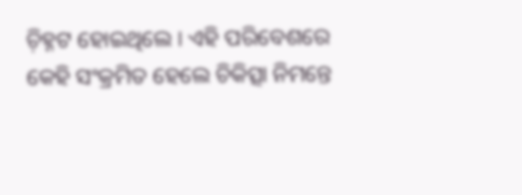ଚ଼ିହ୍ନଟ ହୋଇଥିଲେ । ଏହି ପରିବେଶରେ କେହି ସଂକ୍ରମିତ ହେଲେ ଚିକିତ୍ସା ନିମନ୍ତେ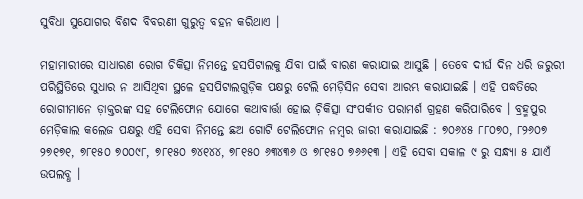ସୁବିଧା ସୁଯୋଗର ବିଶଦ ବିବରଣୀ ଗୁରୁତ୍ୱ ବହନ କରିଥାଏ ।

ମହାମାରୀରେ ସାଧାରଣ ରୋଗ ଚିକିତ୍ସା ନିମନ୍ତେ ହସପିଟାଲକୁ ଯିବା ପାଇଁ ବାରଣ କରାଯାଇ ଆସୁଛି । ତେବେ ଦୀର୍ଘ ଦିନ ଧରି ଜରୁରୀ ପରିସ୍ଥିତିରେ ସୁଧାର ନ ଆସିଥିବା ସ୍ଥଳେ ହସପିଟାଲଗୁଡ଼ିକ ପକ୍ଷରୁ ଟେଲି ମେଡ଼ିସିନ ସେବା ଆରମ୍ଭ କରାଯାଇଛି । ଏହି ପଦ୍ଧତିରେ ରୋଗୀମାନେ ଡ଼ାକ୍ତରଙ୍କ ସହ ଟେଲିଫୋନ ଯୋଗେ କଥାବାର୍ତ୍ତା ହୋଇ ଚ଼ିକିତ୍ସା ସଂପର୍କୀତ ପରାମର୍ଶ ଗ୍ରହଣ କରିପାରିବେ । ବ୍ରହ୍ମପୁର ମେଡ଼ିକାଲ କଲେଜ ପକ୍ଷରୁ ଏହି ସେବା ନିମନ୍ତେ ଛଅ ଗୋଟି ଟେଲିଫୋନ ନମ୍ୱର ଜାରୀ କରାଯାଇଛି : ୭୦୬୪୫ ୮୮୦୭୦, ୮୨୬୦୭ ୨୭୧୭୧, ୭୮୧୫୦ ୭୦୦୯୮, ୭୮୧୫୦ ୭୪୧୪୪, ୭୮୧୫୦ ୬୩୪୩୬ ଓ ୭୮୧୫୦ ୭୬୬୧୩ । ଏହି ସେବା ସକାଳ ୯ ରୁ ସନ୍ଧ୍ୟା ୫ ଯାଏଁ ଉପଲବ୍ଧ ।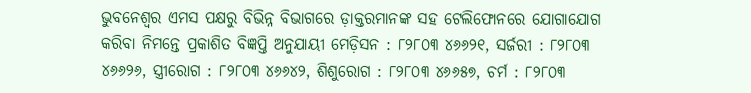ଭୁବନେଶ୍ୱର ଏମସ ପକ୍ଷରୁ ବିଭିନ୍ନ ବିଭାଗରେ ଡ଼ାକ୍ତରମାନଙ୍କ ସହ ଟେଲିଫୋନରେ ଯୋଗାଯୋଗ କରିବା ନିମନ୍ତେ ପ୍ରକାଶିତ ବିଜ୍ଞପ୍ତି ଅନୁଯାୟୀ ମେଡ଼ିସନ : ୮୨୮୦୩ ୪୬୬୨୧, ସର୍ଜରୀ : ୮୨୮୦୩ ୪୬୬୨୬, ସ୍ତ୍ରୀରୋଗ : ୮୨୮୦୩ ୪୬୬୪୨, ଶିଶୁରୋଗ : ୮୨୮୦୩ ୪୬୬୫୭, ଚର୍ମ : ୮୨୮୦୩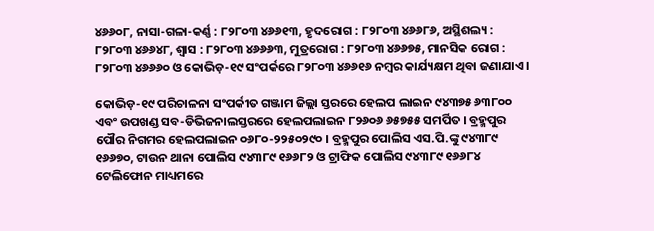୪୬୬୦୮, ନାସା-ଗଳା-କର୍ଣ୍ଣ : ୮୨୮୦୩ ୪୬୬୧୩, ହୃଦରୋଗ : ୮୨୮୦୩ ୪୬୬୮୬, ଅସ୍ଥିଶଲ୍ୟ : ୮୨୮୦୩ ୪୬୬୪୮, ଶ୍ୱାସ : ୮୨୮୦୩ ୪୬୬୬୩, ମୁତ୍ରରୋଗ : ୮୨୮୦୩ ୪୬୬୭୫, ମାନସିକ ରୋଗ : ୮୨୮୦୩ ୪୬୬୬୦ ଓ କୋଭିଡ଼-୧୯ ସଂପର୍କରେ ୮୨୮୦୩ ୪୬୬୧୬ ନମ୍ୱର କାର୍ଯ୍ୟକ୍ଷମ ଥିବା ଜଣାଯାଏ ।

କୋଭିଡ଼-୧୯ ପରିଚାଳନା ସଂପର୍କୀତ ଗଞ୍ଜାମ ଜିଲ୍ଲା ସ୍ତରରେ ହେଲପ ଲାଇନ ୯୪୩୭୫ ୬୩୮୦୦ ଏବଂ ଉପଖଣ୍ଡ ସବ-ଡିଭିଜନାଲସ୍ତରରେ ହେଲପଲାଇନ ୮୨୬୦୬ ୬୫୭୫୫ ସମର୍ପିତ । ବ୍ରହ୍ମପୁର ପୌର ନିଗମର ହେଲପଲାଇନ ୦୬୮୦-୨୨୫୦୨୯୦ । ବ୍ରହ୍ମପୁର ପୋଲିସ ଏସ.ପି.ଙ୍କୁ ୯୪୩୮୯ ୧୬୬୭୦, ଟାଉନ ଥାନା ପୋଲିସ ୯୪୩୮୯ ୧୬୬୮୨ ଓ ଟ୍ରାଫିକ ପୋଲିସ ୯୪୩୮୯ ୧୬୬୮୪ ଟେଲିଫୋନ ମାଧ୍ୟମରେ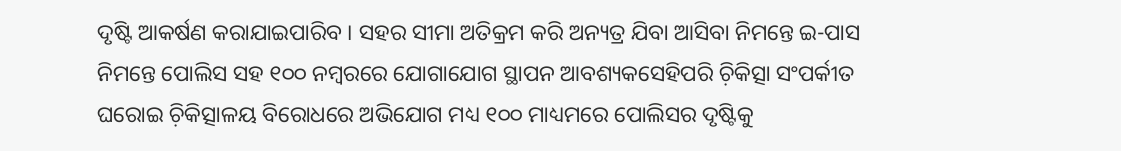ଦୃଷ୍ଟି ଆକର୍ଷଣ କରାଯାଇପାରିବ । ସହର ସୀମା ଅତିକ୍ରମ କରି ଅନ୍ୟତ୍ର ଯିବା ଆସିବା ନିମନ୍ତେ ଇ-ପାସ ନିମନ୍ତେ ପୋଲିସ ସହ ୧୦୦ ନମ୍ୱରରେ ଯୋଗାଯୋଗ ସ୍ଥାପନ ଆବଶ୍ୟକସେହିପରି ଚ଼ିକିତ୍ସା ସଂପର୍କୀତ ଘରୋଇ ଚ଼ିକିତ୍ସାଳୟ ବିରୋଧରେ ଅଭିଯୋଗ ମଧ୍ୟ ୧୦୦ ମାଧ୍ୟମରେ ପୋଲିସର ଦୃଷ୍ଟିକୁ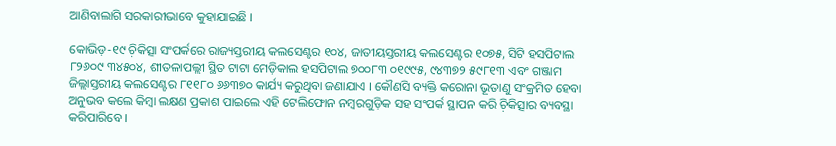ଆଣିବାଲାଗି ସରକାରୀଭାବେ କୁହାଯାଇଛି ।

କୋଭିଡ଼-୧୯ ଚ଼ିକିତ୍ସା ସଂପର୍କରେ ରାଜ୍ୟସ୍ତରୀୟ କଲସେଣ୍ଟର ୧୦୪, ଜାତୀୟସ୍ତରୀୟ କଲସେଣ୍ଟର ୧୦୭୫, ସିଟି ହସପିଟାଲ ୮୨୬୦୯ ୩୪୫୦୪, ଶୀତଳାପଲ୍ଲୀ ସ୍ଥିତ ଟାଟା ମେଡ଼ିକାଲ ହସପିଟାଲ ୭୦୦୮୩ ୦୧୯୯୫, ୯୪୩୭୨ ୫୯୮୧୩ ଏବଂ ଗଞ୍ଜାମ ଜିଲ୍ଲାସ୍ତରୀୟ କଲସେଣ୍ଟର ୮୧୧୮୦ ୬୬୩୭୦ କାର୍ଯ୍ୟ କରୁଥିବା ଜଣାଯାଏ । କୌଣସି ବ୍ୟକ୍ତି କରୋନା ଭୂତାଣୁ ସଂକ୍ରମିତ ହେବା ଅନୁଭବ କଲେ କିମ୍ୱା ଲକ୍ଷଣ ପ୍ରକାଶ ପାଇଲେ ଏହି ଟେଲିଫୋନ ନମ୍ୱରଗୁଡ଼ିକ ସହ ସଂପର୍କ ସ୍ଥାପନ କରି ଚ଼ିକିତ୍ସାର ବ୍ୟବସ୍ଥା କରିପାରିବେ ।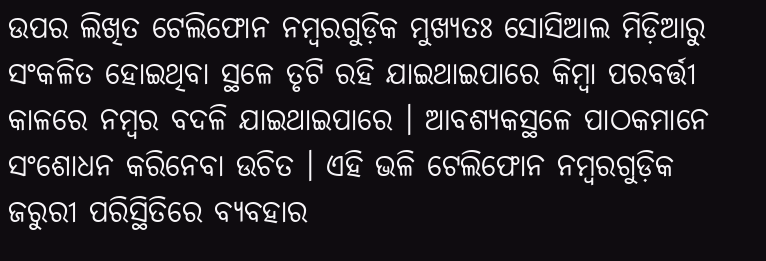ଉପର ଲିଖିତ ଟେଲିଫୋନ ନମ୍ୱରଗୁଡ଼ିକ ମୁଖ୍ୟତଃ ସୋସିଆଲ ମିଡ଼ିଆରୁ ସଂକଳିତ ହୋଇଥିବା ସ୍ଥଳେ ତୃଟି ରହି ଯାଇଥାଇପାରେ କିମ୍ୱା ପରବର୍ତ୍ତୀ କାଳରେ ନମ୍ୱର ବଦଳି ଯାଇଥାଇପାରେ । ଆବଶ୍ୟକସ୍ଥଳେ ପାଠକମାନେ ସଂଶୋଧନ କରିନେବା ଉଚିତ । ଏହି ଭଳି ଟେଲିଫୋନ ନମ୍ୱରଗୁଡ଼ିକ ଜରୁରୀ ପରିସ୍ଥିତିରେ ବ୍ୟବହାର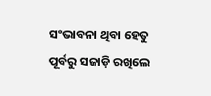ସଂଭାବନା ଥିବା ହେତୁ ପୂର୍ବରୁ ସଜାଡ଼ି ରଖିଲେ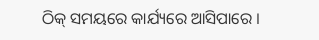ଠିକ୍ ସମୟରେ କାର୍ଯ୍ୟରେ ଆସିପାରେ ।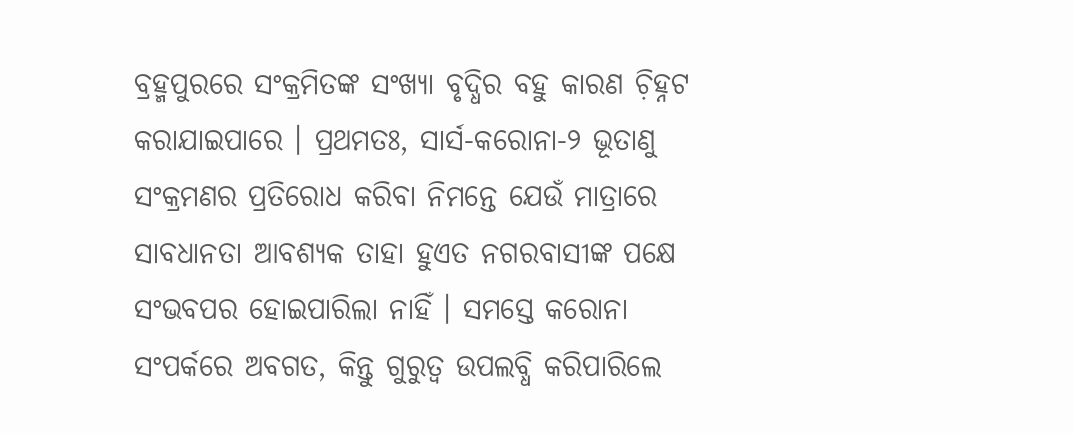ବ୍ରହ୍ମପୁରରେ ସଂକ୍ରମିତଙ୍କ ସଂଖ୍ୟା ବୃଦ୍ଧିର ବହୁ କାରଣ ଚ଼ିହ୍ନଟ କରାଯାଇପାରେ । ପ୍ରଥମତଃ, ସାର୍ସ-କରୋନା-୨ ଭୂତାଣୁ ସଂକ୍ରମଣର ପ୍ରତିରୋଧ କରିବା ନିମନ୍ତେ ଯେଉଁ ମାତ୍ରାରେ ସାବଧାନତା ଆବଶ୍ୟକ ତାହା ହୁଏତ ନଗରବାସୀଙ୍କ ପକ୍ଷେ ସଂଭବପର ହୋଇପାରିଲା ନାହିଁ । ସମସ୍ତେ କରୋନା ସଂପର୍କରେ ଅବଗତ, କିନ୍ତୁ ଗୁରୁତ୍ୱ ଉପଲବ୍ଧି କରିପାରିଲେ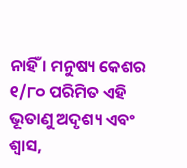ନାହିଁ । ମନୁଷ୍ୟ କେଶର ୧/୮୦ ପରିମିତ ଏହି ଭୂତାଣୁ ଅଦୃଶ୍ୟ ଏବଂ ଶ୍ୱାସ,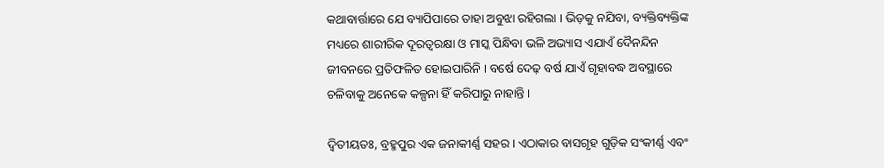କଥାବାର୍ତ୍ତାରେ ଯେ ବ୍ୟାପିପାରେ ତାହା ଅବୁଝା ରହିଗଲା । ଭିଡ଼କୁ ନଯିବା, ବ୍ୟକ୍ତିବ୍ୟକ୍ତିଙ୍କ ମଧ୍ୟରେ ଶାରୀରିକ ଦୂରତ୍ୱରକ୍ଷା ଓ ମାସ୍କ ପିନ୍ଧିବା ଭଳି ଅଭ୍ୟାସ ଏଯାଏଁ ଦୈନନ୍ଦିନ ଜୀବନରେ ପ୍ରତିଫଳିତ ହୋଇପାରିନି । ବର୍ଷେ ଦେଢ଼ ବର୍ଷ ଯାଏଁ ଗୃହାବଦ୍ଧ ଅବସ୍ଥାରେ ଚଳିବାକୁ ଅନେକେ କଳ୍ପନା ହିଁ କରିପାରୁ ନାହାନ୍ତି ।

ଦ୍ୱିତୀୟତଃ, ବ୍ରହ୍ମପୁର ଏକ ଜନାକୀର୍ଣ୍ଣ ସହର । ଏଠାକାର ବାସଗୃହ ଗୁଡ଼ିକ ସଂକୀର୍ଣ୍ଣ ଏବଂ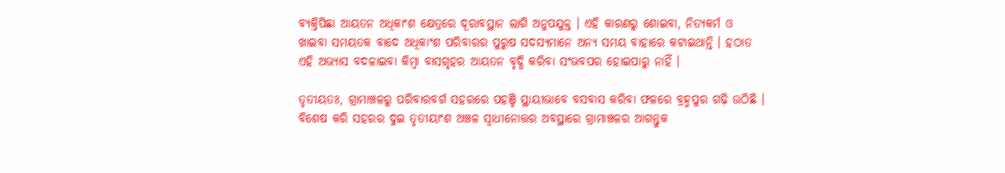ବ୍ୟକ୍ତିପିଛା ଆୟତନ ଅଧିକାଂଶ କ୍ଷେତ୍ରରେ ଦୂରାବସ୍ଥାନ ଲାଗି ଅନୁପଯୁକ୍ତ । ଏହି କାରଣରୁ ଶୋଇବା, ନିତ୍ୟକର୍ମ ଓ ଖାଇବା ସମୟତକ ବାଦେ ଅଧିକାଂଶ ପରିବାରର ପୁରୁଷ ସଦସ୍ୟମାନେ ଅନ୍ୟ ସମୟ ବାହାରେ କଟାଇଥାନ୍ତି । ହଠାତ ଏହି ଅଭ୍ୟାସ ବଦଳାଇବା କିମ୍ୱା ବାସଗୃହର ଆୟତନ ବୃଦ୍ଧି କରିବା ସଂଭବପର ହୋଇପାରୁ ନାହିଁ ।

ତୃତୀୟତଃ, ଗ୍ରାମାଞ୍ଚଳରୁ ପରିବାରବର୍ଗ ସହରରେ ପହଞ୍ଚି ସ୍ଥାୟୀଭାବେ ବସବାସ କରିବା ଫଳରେ ବ୍ରହ୍ମପୁର ଗଢ଼ି ଉଠିଛି । ବିଶେଷ କରି ସହରର ଦୁଇ ତୃତୀୟାଂଶ ଅଞ୍ଚଳ ସ୍ୱାଧୀନୋତ୍ତର ଅବସ୍ଥାରେ ଗ୍ରାମାଞ୍ଚଳର ଆଗନ୍ତୁକ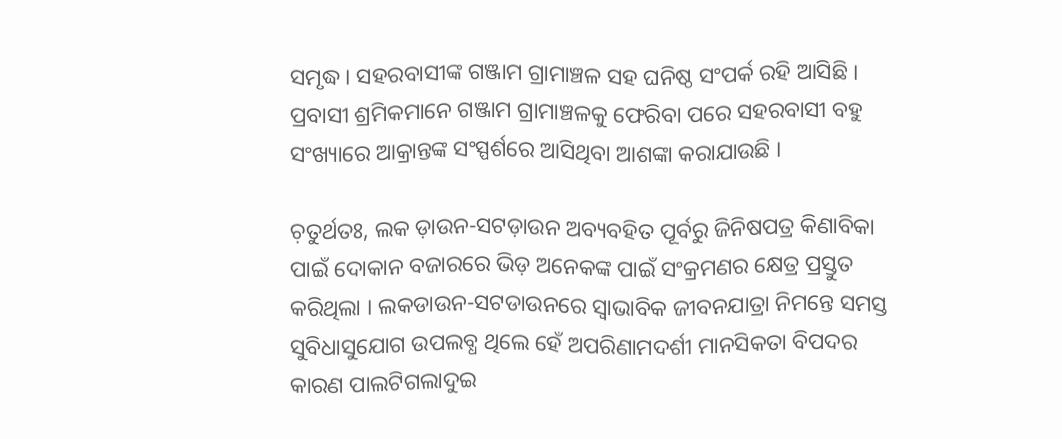ସମୃଦ୍ଧ । ସହରବାସୀଙ୍କ ଗଞ୍ଜାମ ଗ୍ରାମାଞ୍ଚଳ ସହ ଘନିଷ୍ଠ ସଂପର୍କ ରହି ଆସିଛି । ପ୍ରବାସୀ ଶ୍ରମିକମାନେ ଗଞ୍ଜାମ ଗ୍ରାମାଞ୍ଚଳକୁ ଫେରିବା ପରେ ସହରବାସୀ ବହୁ ସଂଖ୍ୟାରେ ଆକ୍ରାନ୍ତଙ୍କ ସଂସ୍ପର୍ଶରେ ଆସିଥିବା ଆଶଙ୍କା କରାଯାଉଛି ।

ଚ଼ତୁର୍ଥତଃ, ଲକ ଡ଼ାଉନ-ସଟଡ଼ାଉନ ଅବ୍ୟବହିତ ପୂର୍ବରୁ ଜିନିଷପତ୍ର କିଣାବିକା ପାଇଁ ଦୋକାନ ବଜାରରେ ଭିଡ଼ ଅନେକଙ୍କ ପାଇଁ ସଂକ୍ରମଣର କ୍ଷେତ୍ର ପ୍ରସ୍ତୁତ କରିଥିଲା । ଲକଡାଉନ-ସଟଡାଉନରେ ସ୍ୱାଭାବିକ ଜୀବନଯାତ୍ରା ନିମନ୍ତେ ସମସ୍ତ ସୁବିଧାସୁଯୋଗ ଉପଲବ୍ଧ ଥିଲେ ହେଁ ଅପରିଣାମଦର୍ଶୀ ମାନସିକତା ବିପଦର କାରଣ ପାଲଟିଗଲାଦୁଇ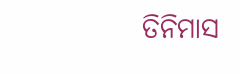ତିନିମାସ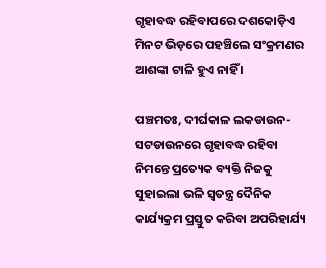ଗୃହାବଦ୍ଧ ରହିବାପରେ ଦଶକୋଡ଼ିଏ ମିନଟ ଭିଡ଼ରେ ପହଞ୍ଚିଲେ ସଂକ୍ରମଣର ଆଶଙ୍କା ଟାଳି ହୁଏ ନାହିଁ ।

ପଞ୍ଚମତଃ, ଦୀର୍ଘକାଳ ଲକଡାଉନ-ସଟଡାଉନରେ ଗୃହାବଦ୍ଧ ରହିବା ନିମନ୍ତେ ପ୍ରତ୍ୟେକ ବ୍ୟକ୍ତି ନିଜକୁ ସୁହାଇଲା ଭଳି ସ୍ୱତନ୍ତ୍ର ଦୈନିକ କାର୍ଯ୍ୟକ୍ରମ ପ୍ରସ୍ତୁତ କରିବା ଅପରିହାର୍ଯ୍ୟ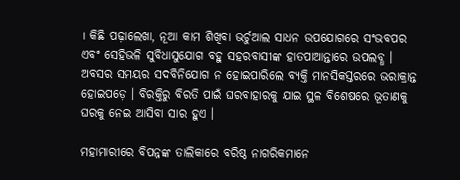। କିଛି ପଢ଼ାଲେଖା, ନୂଆ କାମ ଶିଖିବା ଭର୍ଚୁଆଲ ସାଧନ ଉପଯୋଗରେ ସଂଭବପର ଏବଂ ସେହିଭଳି ସୁବିଧାସୁଯୋଗ ବହୁ ସହରବାସୀଙ୍କ ହାତପାଆନ୍ତାରେ ଉପଲବ୍ଧ । ଅବସର ସମୟର ସଦବିନିଯୋଗ ନ ହୋଇପାରିଲେ ବ୍ୟକ୍ତି ମାନସିକସ୍ତରରେ ଭରାକ୍ରାନ୍ତ ହୋଇପଡ଼େ । ବିରକ୍ତିରୁ ବିରତି ପାଇଁ ଘରବାହାରକୁ ଯାଇ ସ୍ଥଳ ବିଶେଷରେ ଭୂତାଣକୁ ଘରକୁ ନେଇ ଆସିବା ସାର ହୁଏ ।

ମହାମାରୀରେ ବିପନ୍ନଙ୍କ ତାଲିକାରେ ବରିଷ୍ଠ ନାଗରିକମାନେ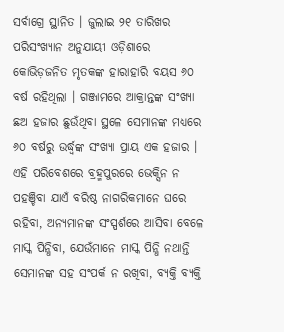ସର୍ବାଗ୍ରେ ସ୍ଥାନିତ । ଜୁଲାଇ ୨୧ ତାରିଖର ପରିସଂଖ୍ୟାନ ଅନୁଯାୟୀ ଓଡ଼ିଶାରେ କୋଭିଡ଼ଜନିତ ମୃତକଙ୍କ ହାରାହାରି ବୟସ ୬୦ ବର୍ଷ ରହିଥିଲା । ଗଞ୍ଜାମରେ ଆକ୍ରାନ୍ତଙ୍କ ସଂଖ୍ୟା ଛଅ ହଜାର ଛୁଉଁଥିବା ସ୍ଥଳେ ସେମାନଙ୍କ ମଧ୍ୟରେ ୬୦ ବର୍ଷରୁ ଉର୍ଦ୍ଧ୍ୱଙ୍କ ସଂଖ୍ୟା ପ୍ରାୟ ଏକ ହଜାର । ଏହି ପରିବେଶରେ ବ୍ରହ୍ମପୁରରେ ଭେକ୍ସିନ ନ ପହଞ୍ଚିବା ଯାଏଁ ବରିଷ୍ଠ ନାଗରିକମାନେ ଘରେ ରହିବା, ଅନ୍ୟମାନଙ୍କ ସଂସ୍ପର୍ଶରେ ଆସିବା ବେଳେ ମାସ୍କ ପିନ୍ଧିବା, ଯେଉଁମାନେ ମାସ୍କ ପିନ୍ଧି ନଥାନ୍ତି ସେମାନଙ୍କ ସହ ସଂପର୍କ ନ ରଖିବା, ବ୍ୟକ୍ତି ବ୍ୟକ୍ତି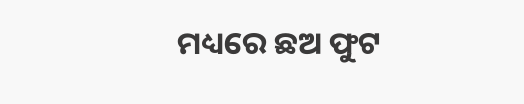ମଧ୍ୟରେ ଛଅ ଫୁଟ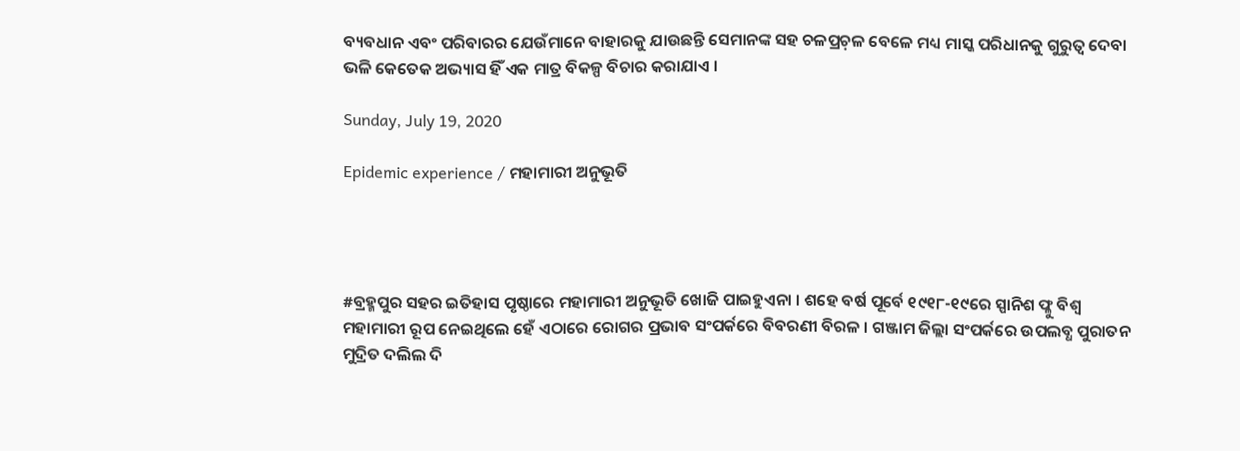ବ୍ୟବଧାନ ଏବଂ ପରିବାରର ଯେଉଁମାନେ ବାହାରକୁ ଯାଉଛନ୍ତି ସେମାନଙ୍କ ସହ ଚଳପ୍ରଚ଼ଳ ବେଳେ ମଧ୍ୟ ମାସ୍କ ପରିଧାନକୁ ଗୁରୁତ୍ୱ ଦେବା ଭଳି କେତେକ ଅଭ୍ୟାସ ହିଁ ଏକ ମାତ୍ର ବିକଳ୍ପ ବିଚାର କରାଯାଏ ।

Sunday, July 19, 2020

Epidemic experience / ମହାମାରୀ ଅନୁଭୂତି




#ବ୍ରହ୍ମପୁର ସହର ଇତିହାସ ପୃଷ୍ଠାରେ ମହାମାରୀ ଅନୁଭୂତି ଖୋଜି ପାଇହୁଏନା । ଶହେ ବର୍ଷ ପୂର୍ବେ ୧୯୧୮-୧୯ରେ ସ୍ପାନିଶ ଫ୍ଳୁ ବିଶ୍ୱ ମହାମାରୀ ରୂପ ନେଇଥିଲେ ହେଁ ଏଠାରେ ରୋଗର ପ୍ରଭାବ ସଂପର୍କରେ ବିବରଣୀ ବିରଳ । ଗଞ୍ଜାମ ଜିଲ୍ଲା ସଂପର୍କରେ ଉପଲବ୍ଧ ପୁରାତନ ମୁଦ୍ରିତ ଦଲିଲ ଦି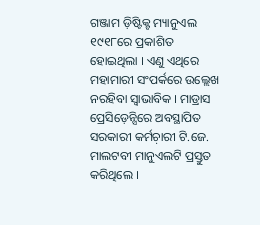ଗଞ୍ଜାମ ଡ଼ିଷ୍ଟିକ୍ଟ ମ୍ୟାନୁଏଲ ୧୯୧୮ରେ ପ୍ରକାଶିତ ହୋଇଥିଲା । ଏଣୁ ଏଥିରେ ମହାମାରୀ ସଂପର୍କରେ ଉଲ୍ଲେଖ ନରହିବା ସ୍ୱାଭାବିକ । ମାଡ୍ରାସ ପ୍ରେସିଡ଼େନ୍ସିରେ ଅବସ୍ଥାପିତ ସରକାରୀ କର୍ମଚ଼ାରୀ ଟି.ଜେ. ମାଲଟବୀ ମାନୁଏଲଟି ପ୍ରସ୍ତୁତ କରିଥିଲେ ।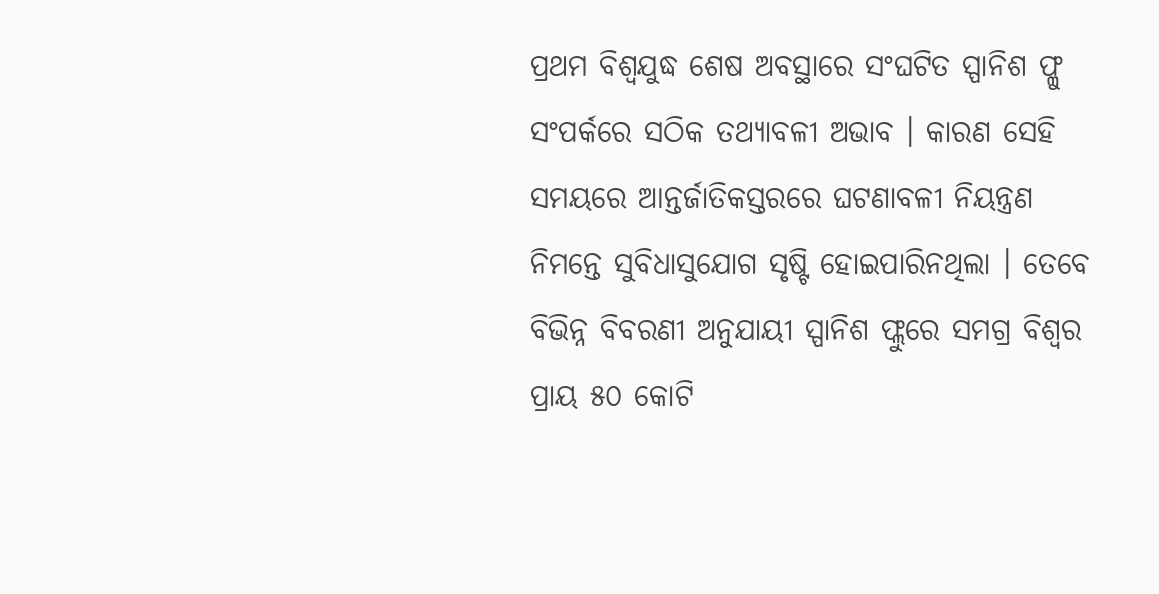ପ୍ରଥମ ବିଶ୍ୱଯୁଦ୍ଧ ଶେଷ ଅବସ୍ଥାରେ ସଂଘଟିତ ସ୍ପାନିଶ ଫ୍ଳୁ ସଂପର୍କରେ ସଠିକ ତଥ୍ୟାବଳୀ ଅଭାବ । କାରଣ ସେହି ସମୟରେ ଆନ୍ତର୍ଜାତିକସ୍ତରରେ ଘଟଣାବଳୀ ନିୟନ୍ତ୍ରଣ ନିମନ୍ତେ ସୁବିଧାସୁଯୋଗ ସୃଷ୍ଟି ହୋଇପାରିନଥିଲା । ତେବେ ବିଭିନ୍ନ ବିବରଣୀ ଅନୁଯାୟୀ ସ୍ପାନିଶ ଫ୍ଲୁରେ ସମଗ୍ର ବିଶ୍ୱର ପ୍ରାୟ ୫୦ କୋଟି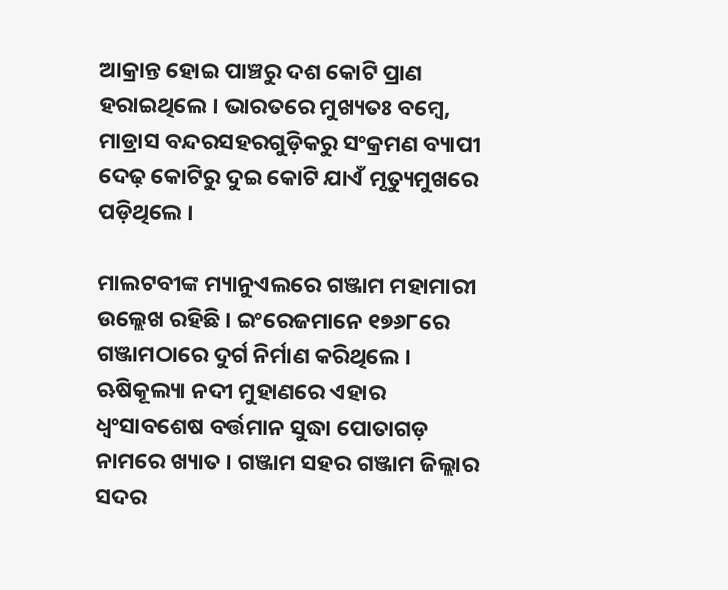ଆକ୍ରାନ୍ତ ହୋଇ ପାଞ୍ଚରୁ ଦଶ କୋଟି ପ୍ରାଣ ହରାଇଥିଲେ । ଭାରତରେ ମୁଖ୍ୟତଃ ବମ୍ୱେ, ମାଡ୍ରାସ ବନ୍ଦରସହରଗୁଡ଼ିକରୁ ସଂକ୍ରମଣ ବ୍ୟାପୀ ଦେଢ଼ କୋଟିରୁ ଦୁଇ କୋଟି ଯାଏଁ ମୃତ୍ୟୁମୁଖରେ ପଡ଼ିଥିଲେ ।

ମାଲଟବୀଙ୍କ ମ୍ୟାନୁଏଲରେ ଗଞ୍ଜାମ ମହାମାରୀ ଉଲ୍ଲେଖ ରହିଛି । ଇଂରେଜମାନେ ୧୭୬୮ରେ ଗଞ୍ଜାମଠାରେ ଦୁର୍ଗ ନିର୍ମାଣ କରିଥିଲେ । ଋଷିକୂଲ୍ୟା ନଦୀ ମୁହାଣରେ ଏହାର ଧ୍ୱଂସାବଶେଷ ବର୍ତ୍ତମାନ ସୁଦ୍ଧା ପୋତାଗଡ଼ ନାମରେ ଖ୍ୟାତ । ଗଞ୍ଜାମ ସହର ଗଞ୍ଜାମ ଜିଲ୍ଲାର ସଦର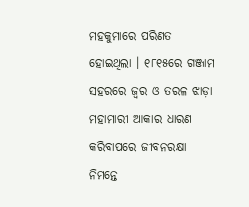ମହକୁମାରେ ପରିଣତ ହୋଇଥିଲା । ୧୮୧୫ରେ ଗଞ୍ଜାମ ସହରରେ ଜ୍ୱର ଓ ତରଳ ଝାଡ଼ା ମହାମାରୀ ଆକାର ଧାରଣ କରିବାପରେ ଜୀବନରକ୍ଷା ନିମନ୍ତେ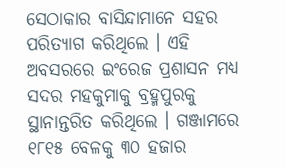ସେଠାକାର ବାସିନ୍ଦାମାନେ ସହର ପରିତ୍ୟାଗ କରିଥିଲେ । ଏହି ଅବସରରେ ଇଂରେଜ ପ୍ରଶାସନ ମଧ୍ୟ ସଦର ମହକୁମାକୁ ବ୍ରହ୍ମପୁରକୁ ସ୍ଥାନାନ୍ତରିତ କରିଥିଲେ । ଗଞ୍ଜାମରେ ୧୮୧୫ ବେଳକୁ ୩୦ ହଜାର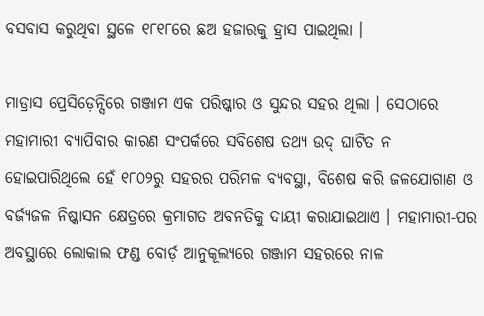ବସବାସ କରୁଥିବା ସ୍ଥଳେ ୧୮୧୮ରେ ଛଅ ହଜାରକୁ ହ୍ରାସ ପାଇଥିଲା ।

ମାଡ୍ରାସ ପ୍ରେସିଡ଼େନ୍ସିରେ ଗଞ୍ଜାମ ଏକ ପରିଷ୍କାର ଓ ସୁନ୍ଦର ସହର ଥିଲା । ସେଠାରେ ମହାମାରୀ ବ୍ୟାପିବାର କାରଣ ସଂପର୍କରେ ସବିଶେଷ ତଥ୍ୟ ଉଦ୍ ଘାଟିତ ନ ହୋଇପାରିଥିଲେ ହେଁ ୧୮୦୨ରୁ ସହରର ପରିମଳ ବ୍ୟବସ୍ଥା, ବିଶେଷ କରି ଜଳଯୋଗାଣ ଓ ବର୍ଜ୍ୟଜଳ ନିଷ୍କାସନ କ୍ଷେତ୍ରରେ କ୍ରମାଗତ ଅବନତିକୁ ଦାୟୀ କରାଯାଇଥାଏ । ମହାମାରୀ-ପର ଅବସ୍ଥାରେ ଲୋକାଲ ଫଣ୍ଡ ବୋର୍ଡ଼ ଆନୁକୂଲ୍ୟରେ ଗଞ୍ଜାମ ସହରରେ ନାଳ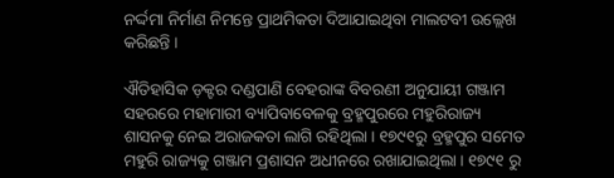ନର୍ଦ୍ଦମା ନିର୍ମାଣ ନିମନ୍ତେ ପ୍ରାଥମିକତା ଦିଆଯାଇଥିବା ମାଲଟବୀ ଉଲ୍ଲେଖ କରିଛନ୍ତି ।

ଐତିହାସିକ ଡ଼କ୍ଟର ଦଣ୍ଡପାଣି ବେହରାଙ୍କ ବିବରଣୀ ଅନୁଯାୟୀ ଗଞ୍ଜାମ ସହରରେ ମହାମାରୀ ବ୍ୟାପିବାବେଳକୁ ବ୍ରହ୍ମପୁରରେ ମହୁରିରାଜ୍ୟ ଶାସନକୁ ନେଇ ଅରାଜକତା ଲାଗି ରହିଥିଲା । ୧୭୯୧ରୁ ବ୍ରହ୍ମପୁର ସମେତ ମହୁରି ରାଜ୍ୟକୁ ଗଞ୍ଜାମ ପ୍ରଶାସନ ଅଧୀନରେ ରଖାଯାଇଥିଲା । ୧୭୯୧ ରୁ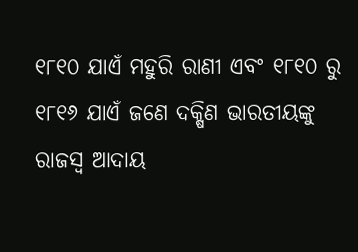୧୮୧୦ ଯାଏଁ ମହୁରି ରାଣୀ ଏବଂ ୧୮୧୦ ରୁ ୧୮୧୬ ଯାଏଁ ଜଣେ ଦକ୍ଷିଣ ଭାରତୀୟଙ୍କୁ ରାଜସ୍ୱ ଆଦାୟ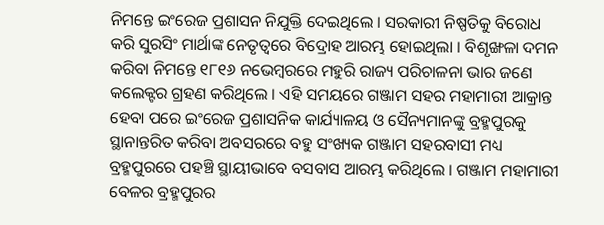ନିମନ୍ତେ ଇଂରେଜ ପ୍ରଶାସନ ନିଯୁକ୍ତି ଦେଇଥିଲେ । ସରକାରୀ ନିଷ୍ପତିକୁ ବିରୋଧ କରି ସୁରସିଂ ମାର୍ଥାଙ୍କ ନେତୃତ୍ୱରେ ବିଦ୍ରୋହ ଆରମ୍ଭ ହୋଇଥିଲା । ବିଶୃଙ୍ଖଳା ଦମନ କରିବା ନିମନ୍ତେ ୧୮୧୬ ନଭେମ୍ୱରରେ ମହୁରି ରାଜ୍ୟ ପରିଚାଳନା ଭାର ଜଣେ କଲେକ୍ଟର ଗ୍ରହଣ କରିଥିଲେ । ଏହି ସମୟରେ ଗଞ୍ଜାମ ସହର ମହାମାରୀ ଆକ୍ରାନ୍ତ ହେବା ପରେ ଇଂରେଜ ପ୍ରଶାସନିକ କାର୍ଯ୍ୟାଳୟ ଓ ସୈନ୍ୟମାନଙ୍କୁ ବ୍ରହ୍ମପୁରକୁ ସ୍ଥାନାନ୍ତରିତ କରିବା ଅବସରରେ ବହୁ ସଂଖ୍ୟକ ଗଞ୍ଜାମ ସହରବାସୀ ମଧ୍ୟ ବ୍ରହ୍ମପୁରରେ ପହଞ୍ଚି ସ୍ଥାୟୀଭାବେ ବସବାସ ଆରମ୍ଭ କରିଥିଲେ । ଗଞ୍ଜାମ ମହାମାରୀ ବେଳର ବ୍ରହ୍ମପୁରର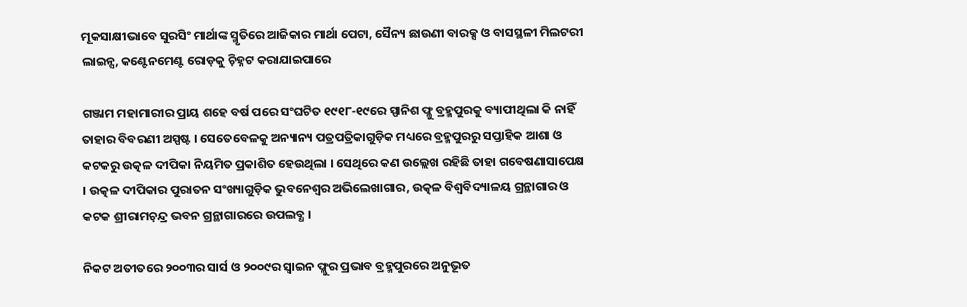ମୂକସାକ୍ଷୀଭାବେ ସୁରସିଂ ମାର୍ଥାଙ୍କ ସ୍ମୃତିରେ ଆଜିକାର ମାର୍ଥା ପେଟା, ସୈନ୍ୟ ଛାଉଣୀ ବାରକ୍ସ ଓ ବାସସ୍ଥଳୀ ମିଲଟରୀ ଲାଇନ୍ସ, କଣ୍ଟେନମେଣ୍ଟ ରୋଡ଼କୁ ଚ଼ିହ୍ନଟ କରାଯାଇପାରେ

ଗଞ୍ଜାମ ମହାମାରୀର ପ୍ରାୟ ଶହେ ବର୍ଷ ପରେ ସଂଘଟିତ ୧୯୧୮-୧୯ରେ ସ୍ପାନିଶ ଫ୍ଳୁ ବ୍ରହ୍ମପୁରକୁ ବ୍ୟାପୀଥିଲା କି ନାହିଁ ତାହାର ବିବରଣୀ ଅସ୍ପଷ୍ଟ । ସେତେବେଳକୁ ଅନ୍ୟାନ୍ୟ ପତ୍ରପତ୍ରିକାଗୁଡ଼ିକ ମଧ୍ୟରେ ବ୍ରହ୍ମପୁରରୁ ସପ୍ତାହିକ ଆଶା ଓ କଟକରୁ ଉତ୍କଳ ଦୀପିକା ନିୟମିତ ପ୍ରକାଶିତ ହେଉଥିଲା । ସେଥିରେ କଣ ଉଲ୍ଲେଖ ରହିଛି ତାହା ଗବେଷଣାସାପେକ୍ଷ । ଉତ୍କଳ ଦୀପିକାର ପୁରାତନ ସଂଖ୍ୟାଗୁଡ଼ିକ ଭୁବନେଶ୍ୱର ଅଭିଲେଖାଗାର, ଉତ୍କଳ ବିଶ୍ୱବିଦ୍ୟାଳୟ ଗ୍ରନ୍ଥାଗାର ଓ କଟକ ଶ୍ରୀରାମଚ଼ନ୍ଦ୍ର ଭବନ ଗ୍ରନ୍ଥାଗାରରେ ଉପଲବ୍ଧ ।

ନିକଟ ଅତୀତରେ ୨୦୦୩ର ସାର୍ସ ଓ ୨୦୦୯ର ସ୍ୱାଇନ ଫ୍ଳୁର ପ୍ରଭାବ ବ୍ରହ୍ମପୁରରେ ଅନୁଭୂତ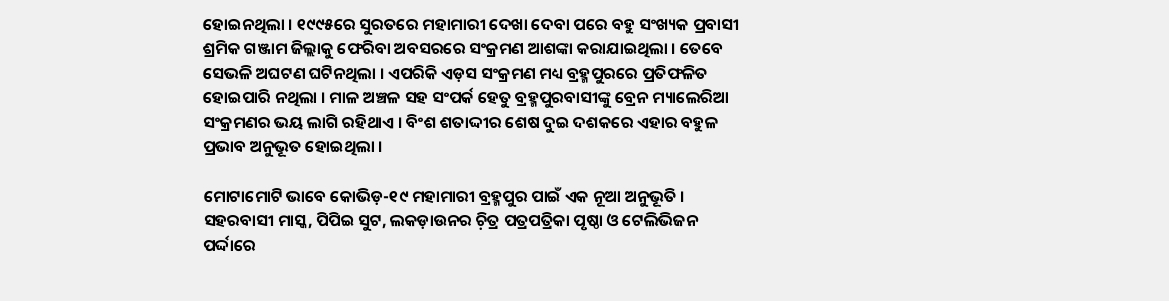ହୋଇନଥିଲା । ୧୯୯୫ରେ ସୁରତରେ ମହାମାରୀ ଦେଖା ଦେବା ପରେ ବହୁ ସଂଖ୍ୟକ ପ୍ରବାସୀ ଶ୍ରମିକ ଗଞ୍ଜାମ ଜିଲ୍ଲାକୁ ଫେରିବା ଅବସରରେ ସଂକ୍ରମଣ ଆଶଙ୍କା କରାଯାଇଥିଲା । ତେବେ ସେଭଳି ଅଘଟଣ ଘଟିନଥିଲା । ଏପରିକି ଏଡ଼ସ ସଂକ୍ରମଣ ମଧ୍ୟ ବ୍ରହ୍ମପୁରରେ ପ୍ରତିଫଳିତ ହୋଇପାରି ନଥିଲା । ମାଳ ଅଞ୍ଚଳ ସହ ସଂପର୍କ ହେତୁ ବ୍ରହ୍ମପୁରବାସୀଙ୍କୁ ବ୍ରେନ ମ୍ୟାଲେରିଆ ସଂକ୍ରମଣର ଭୟ ଲାଗି ରହିଥାଏ । ବିଂଶ ଶତାଦ୍ଦୀର ଶେଷ ଦୁଇ ଦଶକରେ ଏହାର ବହୁଳ ପ୍ରଭାବ ଅନୁଭୂତ ହୋଇଥିଲା ।

ମୋଟାମୋଟି ଭାବେ କୋଭିଡ଼-୧୯ ମହାମାରୀ ବ୍ରହ୍ମପୁର ପାଇଁ ଏକ ନୂଆ ଅନୁଭୂତି । ସହରବାସୀ ମାସ୍କ, ପିପିଇ ସୁଟ, ଲକଡ଼ାଉନର ଚ଼ିତ୍ର ପତ୍ରପତ୍ରିକା ପୃଷ୍ଠା ଓ ଟେଲିଭିଜନ ପର୍ଦ୍ଦାରେ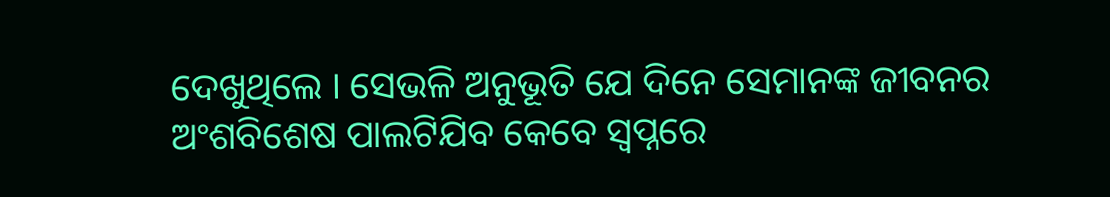ଦେଖୁଥିଲେ । ସେଭଳି ଅନୁଭୂତି ଯେ ଦିନେ ସେମାନଙ୍କ ଜୀବନର ଅଂଶବିଶେଷ ପାଲଟିଯିବ କେବେ ସ୍ୱପ୍ନରେ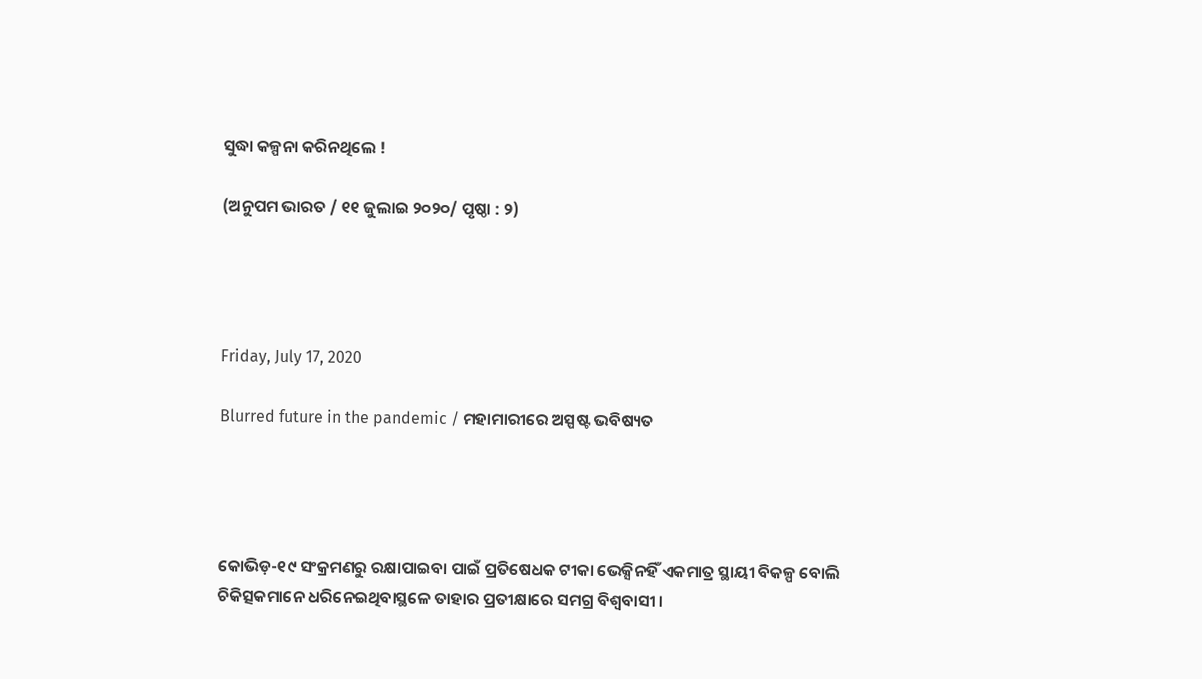ସୁଦ୍ଧା କଳ୍ପନା କରିନଥିଲେ !

(ଅନୁପମ ଭାରତ / ୧୧ ଜୁଲାଇ ୨୦୨୦/ ପୃଷ୍ଠା : ୨)




Friday, July 17, 2020

Blurred future in the pandemic / ମହାମାରୀରେ ଅସ୍ପଷ୍ଟ ଭବିଷ୍ୟତ




କୋଭିଡ଼-୧୯ ସଂକ୍ରମଣରୁ ରକ୍ଷାପାଇବା ପାଇଁ ପ୍ରତିଷେଧକ ଟୀକା ଭେକ୍ସିନହିଁ ଏକମାତ୍ର ସ୍ଥାୟୀ ବିକଳ୍ପ ବୋଲି ଚିକିତ୍ସକମାନେ ଧରିନେଇଥିବାସ୍ଥଳେ ତାହାର ପ୍ରତୀକ୍ଷାରେ ସମଗ୍ର ବିଶ୍ୱବାସୀ ।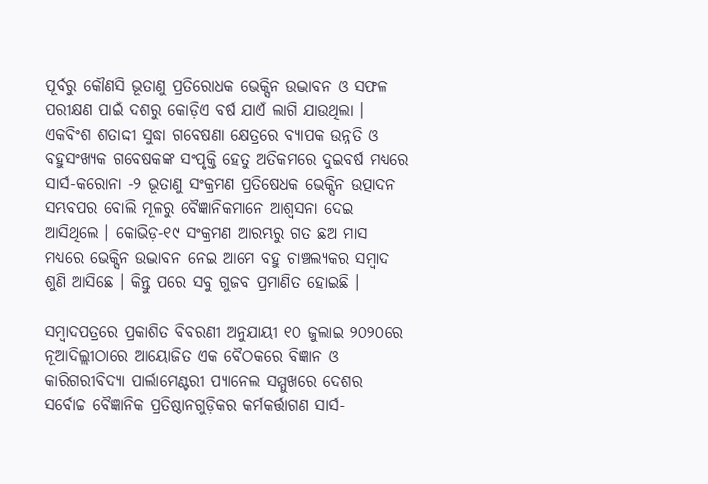ପୂର୍ବରୁ କୌଣସି ଭୂତାଣୁ ପ୍ରତିରୋଧକ ଭେକ୍ସିନ ଉଦ୍ଭାବନ ଓ ସଫଳ ପରୀକ୍ଷଣ ପାଇଁ ଦଶରୁ କୋଡ଼ିଏ ବର୍ଷ ଯାଏଁ ଲାଗି ଯାଉଥିଲା । ଏକବିଂଶ ଶତାଦ୍ଦୀ ସୁଦ୍ଧା ଗବେଷଣା କ୍ଷେତ୍ରରେ ବ୍ୟାପକ ଉନ୍ନତି ଓ ବହୁସଂଖ୍ୟକ ଗବେଷକଙ୍କ ସଂପୃକ୍ତି ହେତୁ ଅତିକମରେ ଦୁଇବର୍ଷ ମଧ୍ୟରେ ସାର୍ସ-କରୋନା -୨ ଭୂତାଣୁ ସଂକ୍ରମଣ ପ୍ରତିଷେଧକ ଭେକ୍ସିନ ଉତ୍ପାଦନ ସମ୍ଭବପର ବୋଲି ମୂଳରୁ ବୈଜ୍ଞାନିକମାନେ ଆଶ୍ୱସନା ଦେଇ ଆସିଥିଲେ । କୋଭିଡ଼-୧୯ ସଂକ୍ରମଣ ଆରମ୍ଭରୁ ଗତ ଛଅ ମାସ ମଧ୍ୟରେ ଭେକ୍ସିନ ଉଦ୍ଭାବନ ନେଇ ଆମେ ବହୁ ଚାଞ୍ଚଲ୍ୟକର ସମ୍ୱାଦ ଶୁଣି ଆସିଛେ । କିନ୍ତୁ ପରେ ସବୁ ଗୁଜବ ପ୍ରମାଣିତ ହୋଇଛି ।

ସମ୍ୱାଦପତ୍ରରେ ପ୍ରକାଶିତ ବିବରଣୀ ଅନୁଯାୟୀ ୧୦ ଜୁଲାଇ ୨୦୨୦ରେ ନୂଆଦିଲ୍ଲୀଠାରେ ଆୟୋଜିତ ଏକ ବୈଠକରେ ବିଜ୍ଞାନ ଓ କାରିଗରୀବିଦ୍ୟା ପାର୍ଲାମେଣ୍ଟରୀ ପ୍ୟାନେଲ ସମ୍ମୁଖରେ ଦେଶର ସର୍ବୋଚ୍ଚ ବୈଜ୍ଞାନିକ ପ୍ରତିଷ୍ଠାନଗୁଡ଼ିକର କର୍ମକର୍ତ୍ତାଗଣ ସାର୍ସ-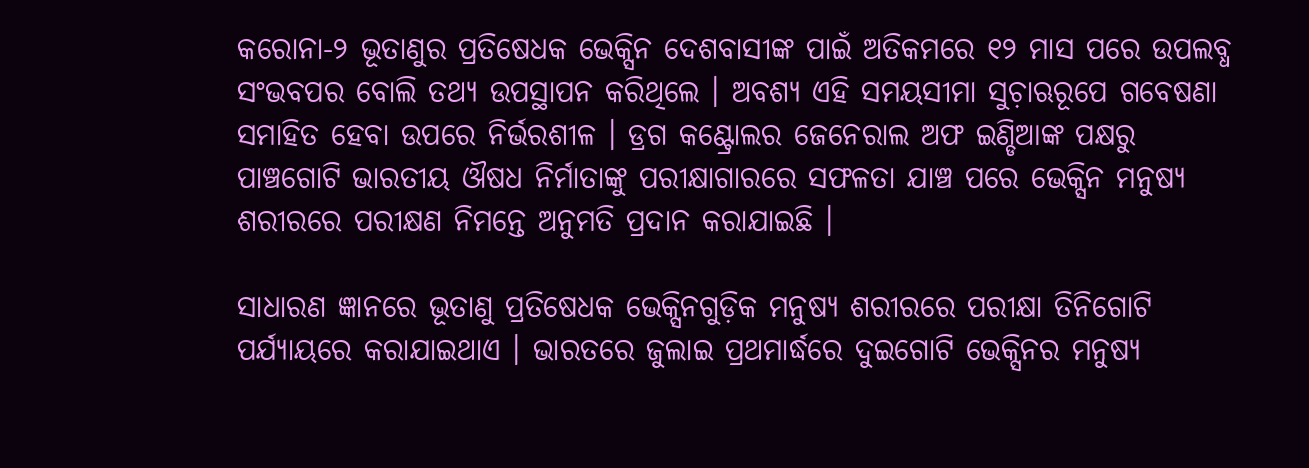କରୋନା-୨ ଭୂତାଣୁର ପ୍ରତିଷେଧକ ଭେକ୍ସିନ ଦେଶବାସୀଙ୍କ ପାଇଁ ଅତିକମରେ ୧୨ ମାସ ପରେ ଉପଲବ୍ଧ ସଂଭବପର ବୋଲି ତଥ୍ୟ ଉପସ୍ଥାପନ କରିଥିଲେ । ଅବଶ୍ୟ ଏହି ସମୟସୀମା ସୁଚ଼ାଋରୂପେ ଗବେଷଣା ସମାହିତ ହେବା ଉପରେ ନିର୍ଭରଶୀଳ । ଡ୍ରଗ କଣ୍ଟ୍ରୋଲର ଜେନେରାଲ ଅଫ ଇଣ୍ଡିଆଙ୍କ ପକ୍ଷରୁ ପାଞ୍ଚଗୋଟି ଭାରତୀୟ ଔଷଧ ନିର୍ମାତାଙ୍କୁ ପରୀକ୍ଷାଗାରରେ ସଫଳତା ଯାଞ୍ଚ ପରେ ଭେକ୍ସିନ ମନୁଷ୍ୟ ଶରୀରରେ ପରୀକ୍ଷଣ ନିମନ୍ତେ ଅନୁମତି ପ୍ରଦାନ କରାଯାଇଛି ।

ସାଧାରଣ ଜ୍ଞାନରେ ଭୂତାଣୁ ପ୍ରତିଷେଧକ ଭେକ୍ସିନଗୁଡ଼ିକ ମନୁଷ୍ୟ ଶରୀରରେ ପରୀକ୍ଷା ତିନିଗୋଟି ପର୍ଯ୍ୟାୟରେ କରାଯାଇଥାଏ । ଭାରତରେ ଜୁଲାଇ ପ୍ରଥମାର୍ଦ୍ଧରେ ଦୁଇଗୋଟି ଭେକ୍ସିନର ମନୁଷ୍ୟ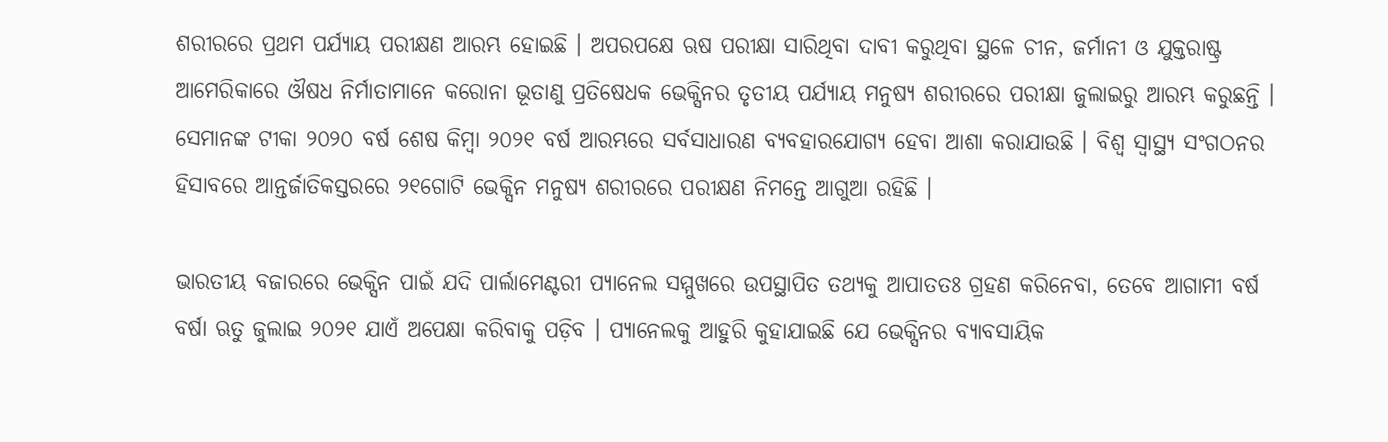ଶରୀରରେ ପ୍ରଥମ ପର୍ଯ୍ୟାୟ ପରୀକ୍ଷଣ ଆରମ୍ଭ ହୋଇଛି । ଅପରପକ୍ଷେ ଋଷ ପରୀକ୍ଷା ସାରିଥିବା ଦାବୀ କରୁଥିବା ସ୍ଥଳେ ଚୀନ, ଜର୍ମାନୀ ଓ ଯୁକ୍ତରାଷ୍ଟ୍ର ଆମେରିକାରେ ଔଷଧ ନିର୍ମାତାମାନେ କରୋନା ଭୂତାଣୁ ପ୍ରତିଷେଧକ ଭେକ୍ସିନର ତୃତୀୟ ପର୍ଯ୍ୟାୟ ମନୁଷ୍ୟ ଶରୀରରେ ପରୀକ୍ଷା ଜୁଲାଇରୁ ଆରମ୍ଭ କରୁଛନ୍ତି । ସେମାନଙ୍କ ଟୀକା ୨୦୨୦ ବର୍ଷ ଶେଷ କିମ୍ୱା ୨୦୨୧ ବର୍ଷ ଆରମ୍ଭରେ ସର୍ବସାଧାରଣ ବ୍ୟବହାରଯୋଗ୍ୟ ହେବା ଆଶା କରାଯାଉଛି । ବିଶ୍ୱ ସ୍ୱାସ୍ଥ୍ୟ ସଂଗଠନର ହିସାବରେ ଆନ୍ତର୍ଜାତିକସ୍ତରରେ ୨୧ଗୋଟି ଭେକ୍ସିନ ମନୁଷ୍ୟ ଶରୀରରେ ପରୀକ୍ଷଣ ନିମନ୍ତେ ଆଗୁଆ ରହିଛି ।

ଭାରତୀୟ ବଜାରରେ ଭେକ୍ସିନ ପାଇଁ ଯଦି ପାର୍ଲାମେଣ୍ଟରୀ ପ୍ୟାନେଲ ସମ୍ମୁଖରେ ଉପସ୍ଥାପିତ ତଥ୍ୟକୁ ଆପାତତଃ ଗ୍ରହଣ କରିନେବା, ତେବେ ଆଗାମୀ ବର୍ଷ ବର୍ଷା ଋତୁ ଜୁଲାଇ ୨୦୨୧ ଯାଏଁ ଅପେକ୍ଷା କରିବାକୁ ପଡ଼ିବ । ପ୍ୟାନେଲକୁ ଆହୁରି କୁହାଯାଇଛି ଯେ ଭେକ୍ସିନର ବ୍ୟାବସାୟିକ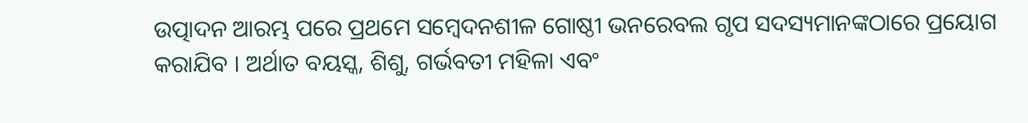ଉତ୍ପାଦନ ଆରମ୍ଭ ପରେ ପ୍ରଥମେ ସମ୍ୱେଦନଶୀଳ ଗୋଷ୍ଠୀ ଭନରେବଲ ଗୃପ ସଦସ୍ୟମାନଙ୍କଠାରେ ପ୍ରୟୋଗ କରାଯିବ । ଅର୍ଥାତ ବୟସ୍କ, ଶିଶୁ, ଗର୍ଭବତୀ ମହିଳା ଏବଂ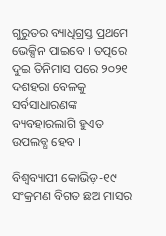ଗୁରୁତର ବ୍ୟାଧିଗ୍ରସ୍ତ ପ୍ରଥମେ ଭେକ୍ସିନ ପାଇବେ । ତତ୍ପରେ ଦୁଇ ତିନିମାସ ପରେ ୨୦୨୧ ଦଶହରା ବେଳକୁ ସର୍ବସାଧାରଣଙ୍କ ବ୍ୟବହାରଲାଗି ହୁଏତ ଉପଲବ୍ଧ ହେବ ।

ବିଶ୍ୱବ୍ୟାପୀ କୋଭିଡ଼-୧୯ ସଂକ୍ରମଣ ବିଗତ ଛଅ ମାସର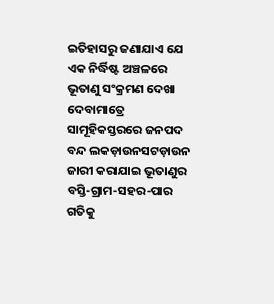ଇତିହାସରୁ ଜଣାଯାଏ ଯେ ଏକ ନିର୍ଦ୍ଧିଷ୍ଟ ଅଞ୍ଚଳରେ ଭୂତାଣୁ ସଂକ୍ରମଣ ଦେଖା ଦେବାମାତ୍ରେ ସାମୂହିକସ୍ତରରେ ଜନପଦ ବନ୍ଦ ଲକଡ଼ାଉନସଟଡ଼ାଉନ ଜାରୀ କରାଯାଇ ଭୂତାଣୁର ବସ୍ତି-ଗ୍ରାମ-ସହର-ପାର ଗତିକୁ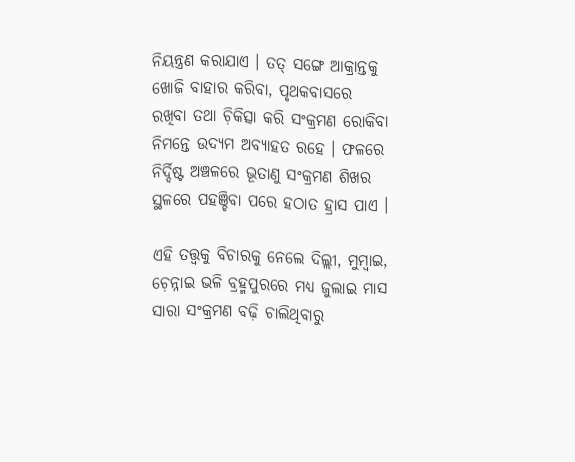ନିୟନ୍ତ୍ରଣ କରାଯାଏ । ତତ୍ ସଙ୍ଗେ ଆକ୍ରାନ୍ତକୁ ଖୋଜି ବାହାର କରିବା, ପୃଥକବାସରେ ରଖିବା ତଥା ଚ଼ିକିତ୍ସା କରି ସଂକ୍ରମଣ ରୋକିବା ନିମନ୍ତେ ଉଦ୍ୟମ ଅବ୍ୟାହତ ରହେ । ଫଳରେ ନିର୍ଦ୍ଦିଷ୍ଟ ଅଞ୍ଚଳରେ ଭୂତାଣୁ ସଂକ୍ରମଣ ଶିଖର ସ୍ଥଳରେ ପହଞ୍ଚିବା ପରେ ହଠାତ ହ୍ରାସ ପାଏ ।

ଏହି ତତ୍ତ୍ୱକୁ ବିଚାରକୁ ନେଲେ ଦିଲ୍ଲୀ, ମୁମ୍ୱାଇ, ଚ଼େନ୍ନାଇ ଭଳି ବ୍ରହ୍ମପୁରରେ ମଧ୍ୟ ଜୁଲାଇ ମାସ ସାରା ସଂକ୍ରମଣ ବଢ଼ି ଚାଲିଥିବାରୁ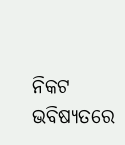ନିକଟ ଭବିଷ୍ୟତରେ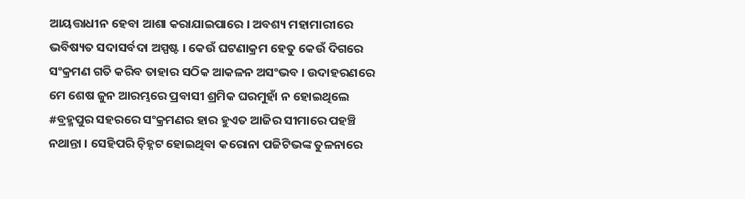ଆୟତ୍ତାଧୀନ ହେବା ଆଶା କରାଯାଇପାରେ । ଅବଶ୍ୟ ମହାମାରୀରେ ଭବିଷ୍ୟତ ସଦାସର୍ବଦା ଅସ୍ପଷ୍ଟ । କେଉଁ ଘଟଣାକ୍ରମ ହେତୁ କେଉଁ ଦିଗରେ ସଂକ୍ରମଣ ଗତି କରିବ ତାହାର ସଠିକ ଆକଳନ ଅସଂଭବ । ଉଦାହରଣରେ ମେ ଶେଷ ଜୁନ ଆରମ୍ଭରେ ପ୍ରବାସୀ ଶ୍ରମିକ ଘରମୁହାଁ ନ ହୋଇଥିଲେ #ବ୍ରହ୍ମପୁର ସହରରେ ସଂକ୍ରମଣର ହାର ହୁଏତ ଆଜିର ସୀମାରେ ପହଞ୍ଚି ନଥାନ୍ତା । ସେହିପରି ଚ଼ିହ୍ନଟ ହୋଇଥିବା କରୋନା ପଜିଟିଭଙ୍କ ତୁଳନାରେ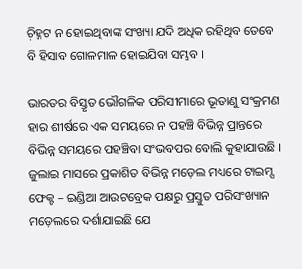ଚ଼ିହ୍ନଟ ନ ହୋଇଥିବାଙ୍କ ସଂଖ୍ୟା ଯଦି ଅଧିକ ରହିଥିବ ତେବେ ବି ହିସାବ ଗୋଳମାଳ ହୋଇଯିବା ସମ୍ଭବ ।

ଭାରତର ବିସ୍ତୃତ ଭୌଗଳିକ ପରିସୀମାରେ ଭୂତାଣୁ ସଂକ୍ରମଣ ହାର ଶୀର୍ଷରେ ଏକ ସମୟରେ ନ ପହଞ୍ଚି ବିଭିନ୍ନ ପ୍ରାନ୍ତରେ ବିଭିନ୍ନ ସମୟରେ ପହଞ୍ଚିବା ସଂଭବପର ବୋଲି କୁହାଯାଉଛି । ଜୁଲାଇ ମାସରେ ପ୍ରକାଶିତ ବିଭିନ୍ନ ମଡ଼େଲ ମଧ୍ୟରେ ଟାଇମ୍ସ ଫେକ୍ଟ – ଇଣ୍ଡିଆ ଆଉଟବ୍ରେକ ପକ୍ଷରୁ ପ୍ରସ୍ତୁତ ପରିସଂଖ୍ୟାନ ମଡ଼େଲରେ ଦର୍ଶାଯାଇଛି ଯେ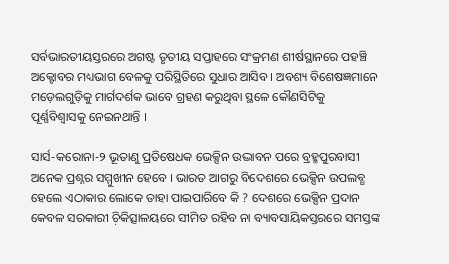ସର୍ବଭାରତୀୟସ୍ତରରେ ଅଗଷ୍ଟ ତୃତୀୟ ସପ୍ତାହରେ ସଂକ୍ରମଣ ଶୀର୍ଷସ୍ଥାନରେ ପହଞ୍ଚି ଅକ୍ଟୋବର ମଧ୍ୟଭାଗ ବେଳକୁ ପରିସ୍ଥିତିରେ ସୁଧାର ଆସିବ । ଅବଶ୍ୟ ବିଶେଷଜ୍ଞମାନେ ମଡ଼େଲଗୁଡ଼ିକୁ ମାର୍ଗଦର୍ଶକ ଭାବେ ଗ୍ରହଣ କରୁଥିବା ସ୍ଥଳେ କୌଣସିଟିକୁ ପୂର୍ଣ୍ଣବିଶ୍ୱାସକୁ ନେଇନଥାନ୍ତି ।

ସାର୍ସ-କରୋନା-୨ ଭୂତାଣୁ ପ୍ରତିଷେଧକ ଭେକ୍ସିନ ଉଦ୍ଭାବନ ପରେ ବ୍ରହ୍ମପୁରବାସୀ ଅନେକ ପ୍ରଶ୍ନର ସମ୍ମୁଖୀନ ହେବେ । ଭାରତ ଆଗରୁ ବିଦେଶରେ ଭେକ୍ସିନ ଉପଲବ୍ଧ ହେଲେ ଏଠାକାର ଲୋକେ ତାହା ପାଇପାରିବେ କି ? ଦେଶରେ ଭେକ୍ସିନ ପ୍ରଦାନ କେବଳ ସରକାରୀ ଚ଼ିକିତ୍ସାଳୟରେ ସୀମିତ ରହିବ ନା ବ୍ୟାବସାୟିକସ୍ତରରେ ସମସ୍ତଙ୍କ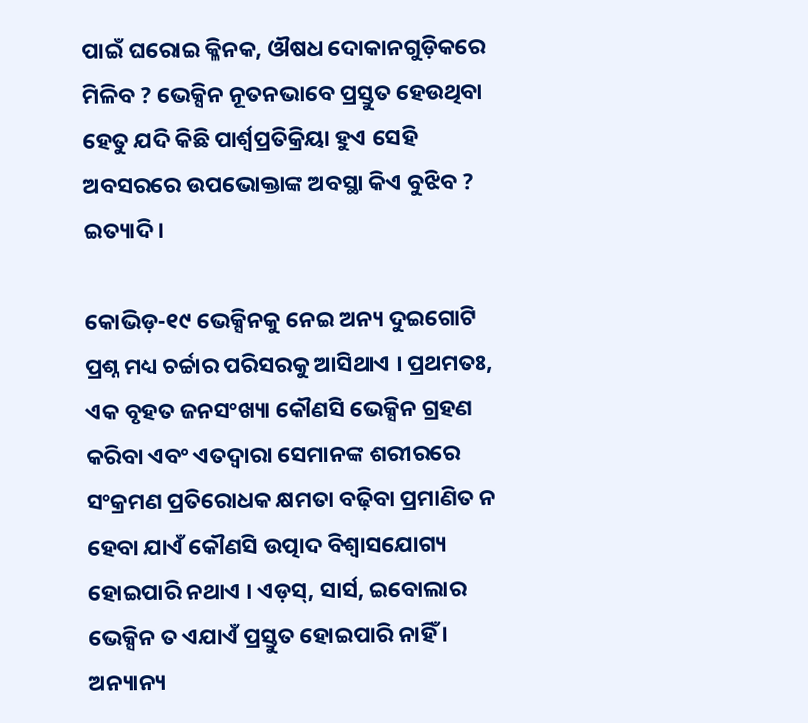ପାଇଁ ଘରୋଇ କ୍ଳିନକ, ଔଷଧ ଦୋକାନଗୁଡ଼ିକରେ ମିଳିବ ? ଭେକ୍ସିନ ନୂତନଭାବେ ପ୍ରସ୍ତୁତ ହେଉଥିବା ହେତୁ ଯଦି କିଛି ପାର୍ଶ୍ୱପ୍ରତିକ୍ରିୟା ହୁଏ ସେହି ଅବସରରେ ଉପଭୋକ୍ତାଙ୍କ ଅବସ୍ଥା କିଏ ବୁଝିବ ? ଇତ୍ୟାଦି ।

କୋଭିଡ଼-୧୯ ଭେକ୍ସିନକୁ ନେଇ ଅନ୍ୟ ଦୁଇଗୋଟି ପ୍ରଶ୍ନ ମଧ୍ୟ ଚର୍ଚ୍ଚାର ପରିସରକୁ ଆସିଥାଏ । ପ୍ରଥମତଃ, ଏକ ବୃହତ ଜନସଂଖ୍ୟା କୌଣସି ଭେକ୍ସିନ ଗ୍ରହଣ କରିବା ଏବଂ ଏତଦ୍ୱାରା ସେମାନଙ୍କ ଶରୀରରେ ସଂକ୍ରମଣ ପ୍ରତିରୋଧକ କ୍ଷମତା ବଢ଼ିବା ପ୍ରମାଣିତ ନ ହେବା ଯାଏଁ କୌଣସି ଉତ୍ପାଦ ବିଶ୍ୱାସଯୋଗ୍ୟ ହୋଇପାରି ନଥାଏ । ଏଡ଼ସ୍, ସାର୍ସ, ଇବୋଲାର ଭେକ୍ସିନ ତ ଏଯାଏଁ ପ୍ରସ୍ତୁତ ହୋଇପାରି ନାହିଁ । ଅନ୍ୟାନ୍ୟ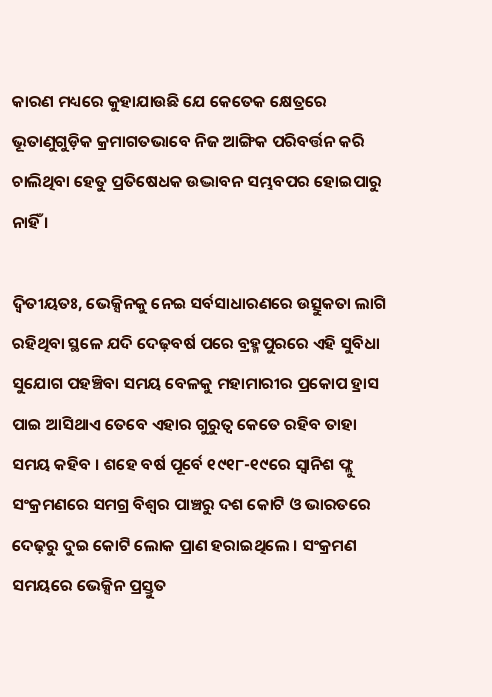କାରଣ ମଧ୍ୟରେ କୁହାଯାଉଛି ଯେ କେତେକ କ୍ଷେତ୍ରରେ ଭୂତାଣୁଗୁଡ଼ିକ କ୍ରମାଗତଭାବେ ନିଜ ଆଙ୍ଗିକ ପରିବର୍ତ୍ତନ କରି ଚାଲିଥିବା ହେତୁ ପ୍ରତିଷେଧକ ଉଦ୍ଭାବନ ସମ୍ଭବପର ହୋଇପାରୁ ନାହିଁ ।

ଦ୍ୱିତୀୟତଃ, ଭେକ୍ସିନକୁ ନେଇ ସର୍ବସାଧାରଣରେ ଉତ୍ସୁକତା ଲାଗି ରହିଥିବା ସ୍ଥଳେ ଯଦି ଦେଢ଼ବର୍ଷ ପରେ ବ୍ରହ୍ମପୁରରେ ଏହି ସୁବିଧା ସୁଯୋଗ ପହଞ୍ଚିବା ସମୟ ବେଳକୁ ମହାମାରୀର ପ୍ରକୋପ ହ୍ରାସ ପାଇ ଆସିଥାଏ ତେବେ ଏହାର ଗୁରୁତ୍ୱ କେତେ ରହିବ ତାହା ସମୟ କହିବ । ଶହେ ବର୍ଷ ପୂର୍ବେ ୧୯୧୮-୧୯ରେ ସ୍ୱାନିଶ ଫ୍ଲୁ ସଂକ୍ରମଣରେ ସମଗ୍ର ବିଶ୍ୱର ପାଞ୍ଚରୁ ଦଶ କୋଟି ଓ ଭାରତରେ ଦେଢ଼ରୁ ଦୁଇ କୋଟି ଲୋକ ପ୍ରାଣ ହରାଇଥିଲେ । ସଂକ୍ରମଣ ସମୟରେ ଭେକ୍ସିନ ପ୍ରସ୍ତୁତ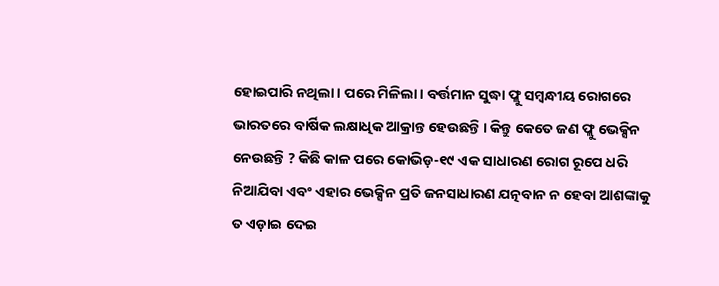ହୋଇପାରି ନଥିଲା । ପରେ ମିଳିଲା । ବର୍ତ୍ତମାନ ସୁଦ୍ଧା ଫ୍ଲୁ ସମ୍ୱନ୍ଧୀୟ ରୋଗରେ ଭାରତରେ ବାର୍ଷିକ ଲକ୍ଷାଧିକ ଆକ୍ରାନ୍ତ ହେଉଛନ୍ତି । କିନ୍ତୁ କେତେ ଜଣ ଫ୍ଲୁ ଭେକ୍ସିନ ନେଉଛନ୍ତି ? କିଛି କାଳ ପରେ କୋଭିଡ଼-୧୯ ଏକ ସାଧାରଣ ରୋଗ ରୂପେ ଧରି ନିଆଯିବା ଏବଂ ଏହାର ଭେକ୍ସିନ ପ୍ରତି ଜନସାଧାରଣ ଯତ୍ନବାନ ନ ହେବା ଆଶଙ୍କାକୁ ତ ଏଡ଼ାଇ ଦେଇ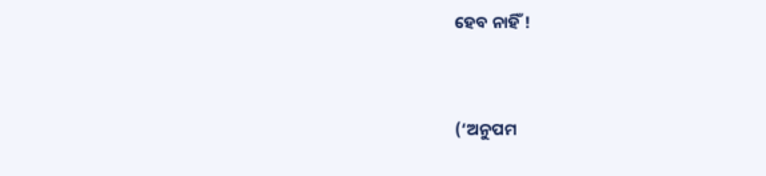ହେବ ନାହିଁ !



(‘ଅନୁପମ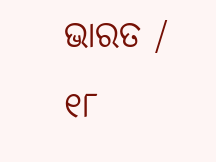ଭାରତ / ୧୮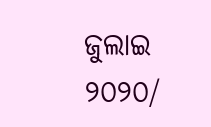ଜୁଲାଇ ୨୦୨୦/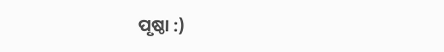ପୃଷ୍ଠା :)